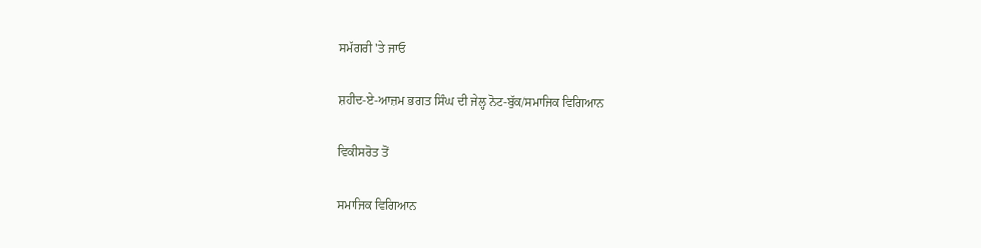ਸਮੱਗਰੀ 'ਤੇ ਜਾਓ

ਸ਼ਹੀਦ-ਏ-ਆਜ਼ਮ ਭਗਤ ਸਿੰਘ ਦੀ ਜੇਲ੍ਹ ਨੋਟ-ਬੁੱਕ/ਸਮਾਜਿਕ ਵਿਗਿਆਨ

ਵਿਕੀਸਰੋਤ ਤੋਂ

ਸਮਾਜਿਕ ਵਿਗਿਆਨ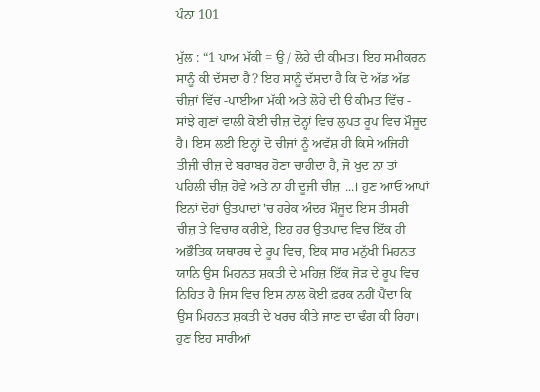ਪੰਨਾ 101

ਮੁੱਲ : “1 ਪਾਅ ਮੱਕੀ = ਉ / ਲੋਹੇ ਦੀ ਕੀਮਤ। ਇਹ ਸਮੀਕਰਨ ਸਾਨੂੰ ਕੀ ਦੱਸਦਾ ਹੈ? ਇਹ ਸਾਨੂੰ ਦੱਸਦਾ ਹੈ ਕਿ ਦੋ ਅੱਡ ਅੱਡ ਚੀਜ਼ਾਂ ਵਿੱਚ -ਪਾਈਆ ਮੱਕੀ ਅਤੇ ਲੋਹੇ ਦੀ ੳ ਕੀਮਤ ਵਿੱਚ - ਸਾਂਝੇ ਗੁਣਾਂ ਵਾਲੀ ਕੋਈ ਚੀਜ਼ ਦੋਨ੍ਹਾਂ ਵਿਚ ਲੁਪਤ ਰੂਪ ਵਿਚ ਮੌਜੂਦ ਹੈ। ਇਸ ਲਈ ਇਨ੍ਹਾਂ ਦੋ ਚੀਜਾਂ ਨੂੰ ਅਵੱਸ਼ ਹੀ ਕਿਸੇ ਅਜਿਹੀ ਤੀਜੀ ਚੀਜ਼ ਦੇ ਬਰਾਬਰ ਹੋਣਾ ਚਾਹੀਦਾ ਹੈ, ਜੋ ਖੁਦ ਨਾ ਤਾਂ ਪਹਿਲੀ ਚੀਜ਼ ਹੋਵੇ ਅਤੇ ਨਾ ਹੀ ਦੂਜੀ ਚੀਜ਼ ...। ਹੁਣ ਆਓ ਆਪਾਂ ਇਨਾਂ ਦੋਹਾਂ ਉਤਪਾਦਾਂ 'ਚ ਹਰੇਕ ਅੰਦਰ ਮੌਜੂਦ ਇਸ ਤੀਸਰੀ ਚੀਜ਼ ਤੇ ਵਿਚਾਰ ਕਰੀਏ, ਇਹ ਹਰ ਉਤਪਾਦ ਵਿਚ ਇੱਕ ਹੀ ਅਭੌਤਿਕ ਯਥਾਰਥ ਦੇ ਰੂਪ ਵਿਚ, ਇਕ ਸਾਰ ਮਨੁੱਖੀ ਮਿਹਨਤ ਯਾਨਿ ਉਸ ਮਿਹਨਤ ਸ਼ਕਤੀ ਦੇ ਮਹਿਜ਼ ਇੱਕ ਜੋੜ ਦੇ ਰੂਪ ਵਿਚ ਨਿਹਿਤ ਹੈ ਜਿਸ ਵਿਚ ਇਸ ਨਾਲ ਕੋਈ ਫ਼ਰਕ ਨਹੀਂ ਪੈਂਦਾ ਕਿ ਉਸ ਮਿਹਨਤ ਸ਼ਕਤੀ ਦੇ ਖਰਚ ਕੀਤੇ ਜਾਣ ਦਾ ਢੰਗ ਕੀ ਰਿਹਾ। ਹੁਣ ਇਹ ਸਾਰੀਆਂ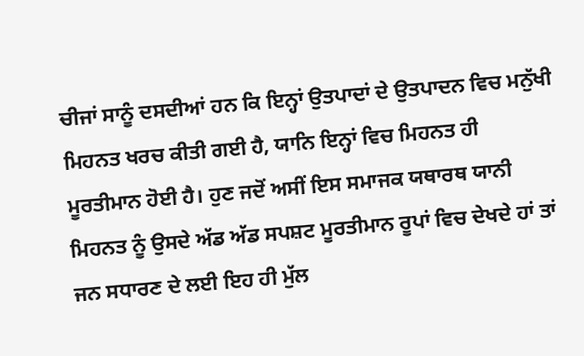ਚੀਜਾਂ ਸਾਨੂੰ ਦਸਦੀਆਂ ਹਨ ਕਿ ਇਨ੍ਹਾਂ ਉਤਪਾਦਾਂ ਦੇ ਉਤਪਾਦਨ ਵਿਚ ਮਨੁੱਖੀ ਮਿਹਨਤ ਖਰਚ ਕੀਤੀ ਗਈ ਹੈ, ਯਾਨਿ ਇਨ੍ਹਾਂ ਵਿਚ ਮਿਹਨਤ ਹੀ ਮੂਰਤੀਮਾਨ ਹੋਈ ਹੈ। ਹੁਣ ਜਦੋਂ ਅਸੀਂ ਇਸ ਸਮਾਜਕ ਯਥਾਰਥ ਯਾਨੀ ਮਿਹਨਤ ਨੂੰ ਉਸਦੇ ਅੱਡ ਅੱਡ ਸਪਸ਼ਟ ਮੂਰਤੀਮਾਨ ਰੂਪਾਂ ਵਿਚ ਦੇਖਦੇ ਹਾਂ ਤਾਂ ਜਨ ਸਧਾਰਣ ਦੇ ਲਈ ਇਹ ਹੀ ਮੁੱਲ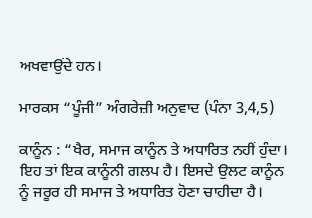ਅਖਵਾਉਂਦੇ ਹਨ।

ਮਾਰਕਸ “ਪੂੰਜੀ” ਅੰਗਰੇਜ਼ੀ ਅਨੁਵਾਦ (ਪੰਨਾ 3,4,5)

ਕਾਨੂੰਨ : “ਖੈਰ, ਸਮਾਜ ਕਾਨੂੰਨ ਤੇ ਅਧਾਰਿਤ ਨਹੀਂ ਹੁੰਦਾ। ਇਹ ਤਾਂ ਇਕ ਕਾਨੂੰਨੀ ਗਲਪ ਹੈ। ਇਸਦੇ ਉਲਟ ਕਾਨੂੰਨ ਨੂੰ ਜਰੂਰ ਹੀ ਸਮਾਜ ਤੇ ਅਧਾਰਿਤ ਹੋਣਾ ਚਾਹੀਦਾ ਹੈ।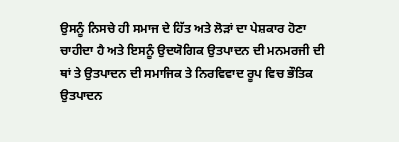ਉਸਨੂੰ ਨਿਸਚੇ ਹੀ ਸਮਾਜ ਦੇ ਹਿੱਤ ਅਤੇ ਲੋੜਾਂ ਦਾ ਪੇਸ਼ਕਾਰ ਹੋਣਾ ਚਾਹੀਦਾ ਹੈ ਅਤੇ ਇਸਨੂੰ ਉਦਯੋਗਿਕ ਉਤਪਾਦਨ ਦੀ ਮਨਮਰਜੀ ਦੀ ਥਾਂ ਤੇ ਉਤਪਾਦਨ ਦੀ ਸਮਾਜਿਕ ਤੇ ਨਿਰਵਿਵਾਦ ਰੂਪ ਵਿਚ ਭੌਤਿਕ ਉਤਪਾਦਨ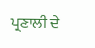ਪ੍ਰਣਾਲੀ ਦੇ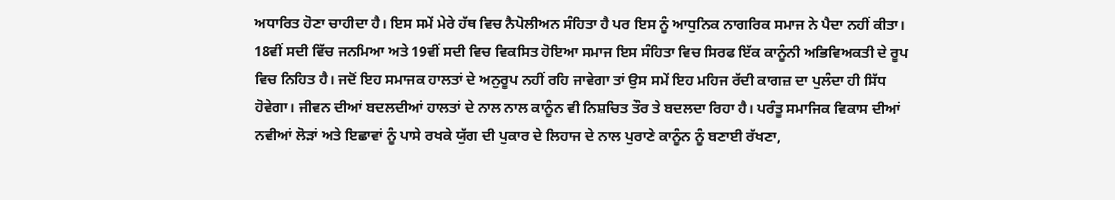ਅਧਾਰਿਤ ਹੋਣਾ ਚਾਹੀਦਾ ਹੈ। ਇਸ ਸਮੇਂ ਮੇਰੇ ਹੱਥ ਵਿਚ ਨੈਪੋਲੀਅਨ ਸੰਹਿਤਾ ਹੈ ਪਰ ਇਸ ਨੂੰ ਆਧੁਨਿਕ ਨਾਗਰਿਕ ਸਮਾਜ ਨੇ ਪੈਦਾ ਨਹੀਂ ਕੀਤਾ। 18ਵੀਂ ਸਦੀ ਵਿੱਚ ਜਨਮਿਆ ਅਤੇ 19ਵੀਂ ਸਦੀ ਵਿਚ ਵਿਕਸਿਤ ਹੋਇਆ ਸਮਾਜ ਇਸ ਸੰਹਿਤਾ ਵਿਚ ਸਿਰਫ ਇੱਕ ਕਾਨੂੰਨੀ ਅਭਿਵਿਅਕਤੀ ਦੇ ਰੂਪ ਵਿਚ ਨਿਹਿਤ ਹੈ। ਜਦੋਂ ਇਹ ਸਮਾਜਕ ਹਾਲਤਾਂ ਦੇ ਅਨੁਰੂਪ ਨਹੀਂ ਰਹਿ ਜਾਵੇਗਾ ਤਾਂ ਉਸ ਸਮੇਂ ਇਹ ਮਹਿਜ ਰੱਦੀ ਕਾਗਜ਼ ਦਾ ਪੁਲੰਦਾ ਹੀ ਸਿੱਧ ਹੋਵੇਗਾ। ਜੀਵਨ ਦੀਆਂ ਬਦਲਦੀਆਂ ਹਾਲਤਾਂ ਦੇ ਨਾਲ ਨਾਲ ਕਾਨੂੰਨ ਵੀ ਨਿਸ਼ਚਿਤ ਤੌਰ ਤੇ ਬਦਲਦਾ ਰਿਹਾ ਹੈ। ਪਰੰਤੂ ਸਮਾਜਿਕ ਵਿਕਾਸ ਦੀਆਂ ਨਵੀਆਂ ਲੋੜਾਂ ਅਤੇ ਇਛਾਵਾਂ ਨੂੰ ਪਾਸੇ ਰਖਕੇ ਯੁੱਗ ਦੀ ਪੁਕਾਰ ਦੇ ਲਿਹਾਜ ਦੇ ਨਾਲ ਪੁਰਾਣੇ ਕਾਨੂੰਨ ਨੂੰ ਬਣਾਈ ਰੱਖਣਾ,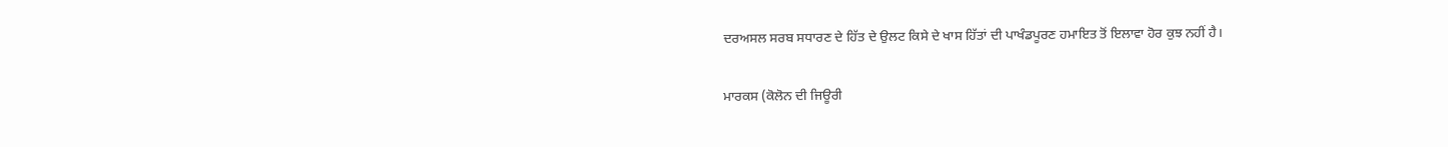ਦਰਅਸਲ ਸਰਬ ਸਧਾਰਣ ਦੇ ਹਿੱਤ ਦੇ ਉਲਟ ਕਿਸੇ ਦੇ ਖਾਸ ਹਿੱਤਾਂ ਦੀ ਪਾਖੰਡਪੂਰਣ ਹਮਾਇਤ ਤੋਂ ਇਲਾਵਾ ਹੋਰ ਕੁਝ ਨਹੀਂ ਹੈ।

ਮਾਰਕਸ (ਕੋਲੋਨ ਦੀ ਜਿਊਰੀ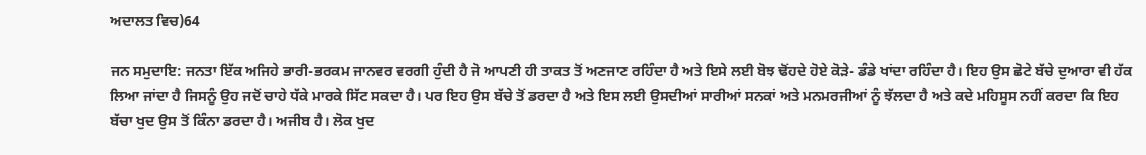ਅਦਾਲਤ ਵਿਚ)64

ਜਨ ਸਮੁਦਾਇ: ਜਨਤਾ ਇੱਕ ਅਜਿਹੇ ਭਾਰੀ-ਭਰਕਮ ਜਾਨਵਰ ਵਰਗੀ ਹੁੰਦੀ ਹੈ ਜੋ ਆਪਣੀ ਹੀ ਤਾਕਤ ਤੋਂ ਅਣਜਾਣ ਰਹਿੰਦਾ ਹੈ ਅਤੇ ਇਸੇ ਲਈ ਬੋਝ ਢੋਂਹਦੇ ਹੋਏ ਕੋੜੇ- ਡੰਡੇ ਖਾਂਦਾ ਰਹਿੰਦਾ ਹੈ। ਇਹ ਉਸ ਛੋਟੇ ਬੱਚੇ ਦੁਆਰਾ ਵੀ ਹੱਕ ਲਿਆ ਜਾਂਦਾ ਹੈ ਜਿਸਨੂੰ ਉਹ ਜਦੋਂ ਚਾਹੇ ਧੱਕੇ ਮਾਰਕੇ ਸਿੱਟ ਸਕਦਾ ਹੈ। ਪਰ ਇਹ ਉਸ ਬੱਚੇ ਤੋਂ ਡਰਦਾ ਹੈ ਅਤੇ ਇਸ ਲਈ ਉਸਦੀਆਂ ਸਾਰੀਆਂ ਸਨਕਾਂ ਅਤੇ ਮਨਮਰਜੀਆਂ ਨੂੰ ਝੱਲਦਾ ਹੈ ਅਤੇ ਕਦੇ ਮਹਿਸੂਸ ਨਹੀਂ ਕਰਦਾ ਕਿ ਇਹ ਬੱਚਾ ਖੁਦ ਉਸ ਤੋਂ ਕਿੰਨਾ ਡਰਦਾ ਹੈ। ਅਜੀਬ ਹੈ। ਲੋਕ ਖੁਦ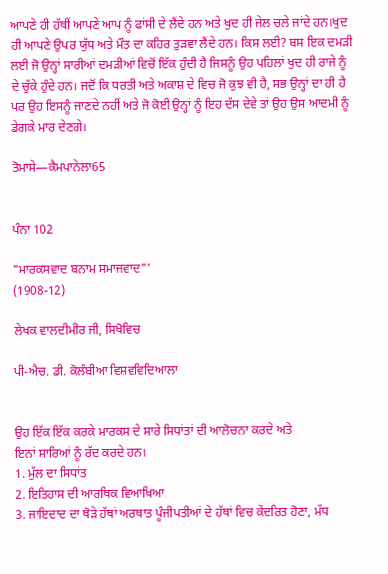ਆਪਣੇ ਹੀ ਹੱਥੀਂ ਆਪਣੇ ਆਪ ਨੂੰ ਫਾਂਸੀ ਦੇ ਲੈਂਦੇ ਹਨ ਅਤੇ ਖੁਦ ਹੀ ਜੇਲ ਚਲੇ ਜਾਂਦੇ ਹਨ।ਖੁਦ ਹੀ ਆਪਣੇ ਉਪਰ ਯੁੱਧ ਅਤੇ ਮੌਤ ਦਾ ਕਹਿਰ ਤੁੜਵਾ ਲੈਂਦੇ ਹਨ। ਕਿਸ ਲਈ? ਬਸ ਇਕ ਦਮੜੀ ਲਈ ਜੋ ਉਨ੍ਹਾਂ ਸਾਰੀਆਂ ਦਮੜੀਆਂ ਵਿਚੋਂ ਇੱਕ ਹੁੰਦੀ ਹੈ ਜਿਸਨੂੰ ਉਹ ਪਹਿਲਾਂ ਖੁਦ ਹੀ ਰਾਜੇ ਨੂੰ ਦੇ ਚੁੱਕੇ ਹੁੰਦੇ ਹਨ। ਜਦੋਂ ਕਿ ਧਰਤੀ ਅਤੇ ਅਕਾਸ਼ ਦੇ ਵਿਚ ਜੋ ਕੁਝ ਵੀ ਹੈ, ਸਭ ਉਨ੍ਹਾਂ ਦਾ ਹੀ ਹੈ ਪਰ ਉਹ ਇਸਨੂੰ ਜਾਣਦੇ ਨਹੀਂ ਅਤੇ ਜੋ ਕੋਈ ਉਨ੍ਹਾਂ ਨੂੰ ਇਹ ਦੱਸ ਦੇਵੇ ਤਾਂ ਉਹ ਉਸ ਆਦਮੀ ਨੂੰ ਡੇਗਕੇ ਮਾਰ ਦੇਣਗੇ।

ਤੋਮਾਸੇ—ਕੈਮਪਾਨੇਲਾ65


ਪੰਨਾ 102

"ਮਾਰਕਸਵਾਦ ਬਨਾਮ ਸਮਾਜਵਾਦ"'
(1908-12)

ਲੇਖਕ ਵਾਲਦੀਮੀਰ ਜੀ, ਸਿਖੋਵਿਚ

ਪੀ-ਐਚ. ਡੀ. ਕੋਲੰਬੀਆ ਵਿਸ਼ਵਵਿਦਿਆਲਾ


ਉਹ ਇੱਕ ਇੱਕ ਕਰਕੇ ਮਾਰਕਸ ਦੇ ਸਾਰੇ ਸਿਧਾਂਤਾਂ ਦੀ ਆਲੋਚਨਾ ਕਰਦੇ ਅਤੇ
ਇਨਾਂ ਸਾਰਿਆਂ ਨੂੰ ਰੱਦ ਕਰਦੇ ਹਨ।
1. ਮੁੱਲ ਦਾ ਸਿਧਾਂਤ
2. ਇਤਿਹਾਸ ਦੀ ਆਰਥਿਕ ਵਿਆਖਿਆ
3. ਜਾਇਦਾਦ ਦਾ ਥੋੜੇ ਹੱਥਾਂ ਅਰਥਾਤ ਪੂੰਜੀਪਤੀਆਂ ਦੇ ਹੱਥਾਂ ਵਿਚ ਕੇਂਦਰਿਤ ਹੋਣਾ, ਮੱਧ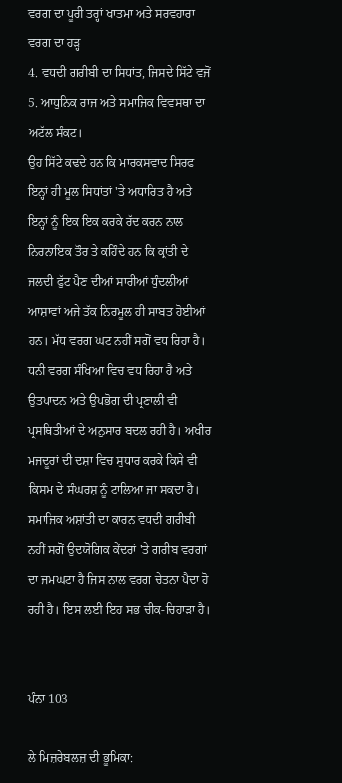ਵਰਗ ਦਾ ਪੂਰੀ ਤਰ੍ਹਾਂ ਖਾਤਮਾ ਅਤੇ ਸਰਵਹਾਰਾ ਵਰਗ ਦਾ ਹੜ੍ਹ
4. ਵਧਦੀ ਗਰੀਬੀ ਦਾ ਸਿਧਾਂਤ, ਜਿਸਦੇ ਸਿੱਟੇ ਵਜੋਂ
5. ਆਧੁਨਿਕ ਰਾਜ ਅਤੇ ਸਮਾਜਿਕ ਵਿਵਸਥਾ ਦਾ ਅਟੱਲ ਸੰਕਟ।
ਉਹ ਸਿੱਟੇ ਕਢਦੇ ਹਨ ਕਿ ਮਾਰਕਸਵਾਦ ਸਿਰਫ ਇਨ੍ਹਾਂ ਹੀ ਮੂਲ ਸਿਧਾਂਤਾਂ 'ਤੇ ਅਧਾਰਿਤ ਹੈ ਅਤੇ ਇਨ੍ਹਾਂ ਨੂੰ ਇਕ ਇਕ ਕਰਕੇ ਰੱਦ ਕਰਨ ਨਾਲ ਨਿਰਨਾਇਕ ਤੌਰ ਤੇ ਕਹਿੰਦੇ ਹਨ ਕਿ ਕ੍ਰਾਂਤੀ ਦੇ ਜਲਦੀ ਫੁੱਟ ਪੈਣ ਦੀਆਂ ਸਾਰੀਆਂ ਧੁੰਦਲੀਆਂ ਆਸ਼ਾਵਾਂ ਅਜੇ ਤੱਕ ਨਿਰਮੂਲ ਹੀ ਸਾਬਤ ਹੋਈਆਂ ਹਨ। ਮੱਧ ਵਰਗ ਘਟ ਨਹੀਂ ਸਗੋਂ ਵਧ ਰਿਹਾ ਹੈ। ਧਨੀ ਵਰਗ ਸੰਖਿਆ ਵਿਚ ਵਧ ਰਿਹਾ ਹੈ ਅਤੇ ਉਤਪਾਦਨ ਅਤੇ ਉਪਭੋਗ ਦੀ ਪ੍ਰਣਾਲੀ ਵੀ ਪ੍ਰਸਥਿਤੀਆਂ ਦੇ ਅਨੁਸਾਰ ਬਦਲ ਰਹੀ ਹੈ। ਅਖੀਰ ਮਜਦੂਰਾਂ ਦੀ ਦਸ਼ਾ ਵਿਚ ਸੁਧਾਰ ਕਰਕੇ ਕਿਸੇ ਵੀ ਕਿਸਮ ਦੇ ਸੰਘਰਸ਼ ਨੂੰ ਟਾਲਿਆ ਜਾ ਸਕਦਾ ਹੈ। ਸਮਾਜਿਕ ਅਸ਼ਾਂਤੀ ਦਾ ਕਾਰਨ ਵਧਦੀ ਗਰੀਬੀ ਨਹੀਂ ਸਗੋਂ ਉਦਯੋਗਿਕ ਕੇਂਦਰਾਂ 'ਤੇ ਗਰੀਬ ਵਰਗਾਂ ਦਾ ਜਮਘਟਾ ਹੈ ਜਿਸ ਨਾਲ ਵਰਗ ਚੇਤਨਾ ਪੈਦਾ ਹੋ ਰਹੀ ਹੈ। ਇਸ ਲਈ ਇਹ ਸਭ ਚੀਕ-ਚਿਹਾੜਾ ਹੈ।


ਪੰਨਾ 103

ਲੇ ਮਿਜ਼ਰੇਬਲਜ਼ ਦੀ ਭੂਮਿਕਾ: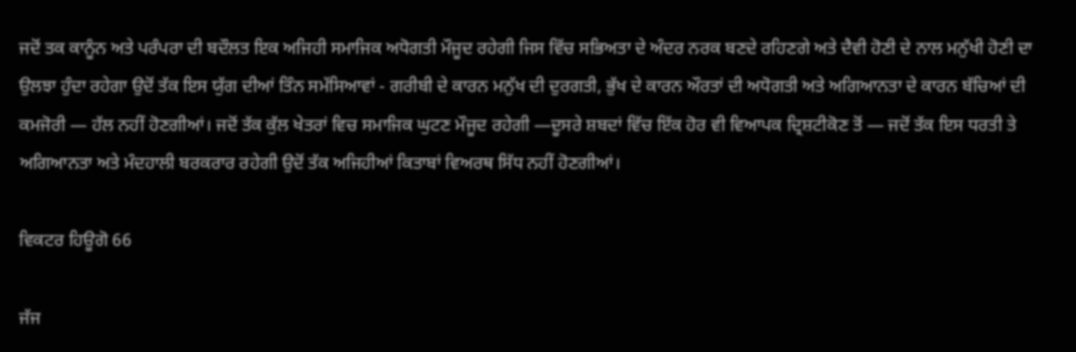ਜਦੋਂ ਤਕ ਕਾਨੂੰਨ ਅਤੇ ਪਰੰਪਰਾ ਦੀ ਬਦੌਲਤ ਇਕ ਅਜਿਹੀ ਸਮਾਜਿਕ ਅਧੋਗਤੀ ਮੌਜੂਦ ਰਹੇਗੀ ਜਿਸ ਵਿੱਚ ਸਭਿਅਤਾ ਦੇ ਅੰਦਰ ਨਰਕ ਬਣਦੇ ਰਹਿਣਗੇ ਅਤੇ ਦੈਵੀ ਹੋਣੀ ਦੇ ਨਾਲ ਮਨੁੱਖੀ ਹੋਣੀ ਦਾ ਉਲਝਾ ਹੁੰਦਾ ਰਹੇਗਾ ਉਦੋਂ ਤੱਕ ਇਸ ਯੁੱਗ ਦੀਆਂ ਤਿੰਨ ਸਮੱਸਿਆਵਾਂ - ਗਰੀਬੀ ਦੇ ਕਾਰਨ ਮਨੁੱਖ ਦੀ ਦੁਰਗਤੀ, ਭੁੱਖ ਦੇ ਕਾਰਨ ਔਰਤਾਂ ਦੀ ਅਧੋਗਤੀ ਅਤੇ ਅਗਿਆਨਤਾ ਦੇ ਕਾਰਨ ਬੱਚਿਆਂ ਦੀ ਕਮਜੋਰੀ — ਹੱਲ ਨਹੀਂ ਹੋਣਗੀਆਂ। ਜਦੋਂ ਤੱਕ ਕੁੱਲ ਖੇਤਰਾਂ ਵਿਚ ਸਮਾਜਿਕ ਘੁਟਣ ਮੌਜੂਦ ਰਹੇਗੀ —ਦੂਸਰੇ ਸ਼ਬਦਾਂ ਵਿੱਚ ਇੱਕ ਹੋਰ ਵੀ ਵਿਆਪਕ ਦ੍ਰਿਸ਼ਟੀਕੋਣ ਤੋਂ — ਜਦੋਂ ਤੱਕ ਇਸ ਧਰਤੀ ਤੇ ਅਗਿਆਨਤਾ ਅਤੇ ਮੰਦਹਾਲੀ ਬਰਕਰਾਰ ਰਹੇਗੀ ਉਦੋਂ ਤੱਕ ਅਜਿਹੀਆਂ ਕਿਤਾਬਾਂ ਵਿਅਰਥ ਸਿੱਧ ਨਹੀਂ ਹੋਣਗੀਆਂ।

ਵਿਕਟਰ ਹਿਊਗੋ 66

ਜੱਜ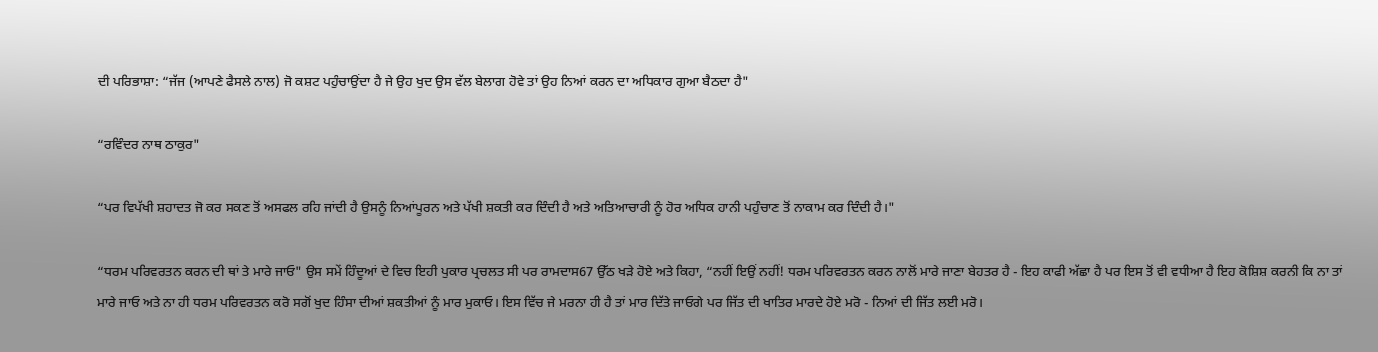ਦੀ ਪਰਿਭਾਸ਼ਾ: “ਜੱਜ (ਆਪਣੇ ਫੈਸਲੇ ਨਾਲ) ਜੋ ਕਸ਼ਟ ਪਹੁੰਚਾਉਂਦਾ ਹੈ ਜੇ ਉਹ ਖੁਦ ਉਸ ਵੱਲ ਬੇਲਾਗ ਹੋਵੇ ਤਾਂ ਉਹ ਨਿਆਂ ਕਰਨ ਦਾ ਅਧਿਕਾਰ ਗੁਆ ਬੈਠਦਾ ਹੈ"

“ਰਵਿੰਦਰ ਨਾਥ ਠਾਕੁਰ"

“ਪਰ ਵਿਪੱਖੀ ਸ਼ਹਾਦਤ ਜੋ ਕਰ ਸਕਣ ਤੋਂ ਅਸਫਲ ਰਹਿ ਜਾਂਦੀ ਹੈ ਉਸਨੂੰ ਨਿਆਂਪੂਰਨ ਅਤੇ ਪੱਖੀ ਸ਼ਕਤੀ ਕਰ ਦਿੰਦੀ ਹੈ ਅਤੇ ਅਤਿਆਚਾਰੀ ਨੂੰ ਹੋਰ ਅਧਿਕ ਹਾਨੀ ਪਹੁੰਚਾਣ ਤੋਂ ਨਾਕਾਮ ਕਰ ਦਿੰਦੀ ਹੈ।"

“ਧਰਮ ਪਰਿਵਰਤਨ ਕਰਨ ਦੀ ਥਾਂ ਤੇ ਮਾਰੇ ਜਾਓ" ਉਸ ਸਮੇਂ ਹਿੰਦੂਆਂ ਦੇ ਵਿਚ ਇਹੀ ਪੁਕਾਰ ਪ੍ਰਚਲਤ ਸੀ ਪਰ ਰਾਮਦਾਸ67 ਉੱਠ ਖੜੇ ਹੋਏ ਅਤੇ ਕਿਹਾ, “ਨਹੀਂ ਇਉਂ ਨਹੀਂ! ਧਰਮ ਪਰਿਵਰਤਨ ਕਰਨ ਨਾਲੋਂ ਮਾਰੇ ਜਾਣਾ ਬੇਹਤਰ ਹੈ - ਇਹ ਕਾਫੀ ਅੱਛਾ ਹੈ ਪਰ ਇਸ ਤੋਂ ਵੀ ਵਧੀਆ ਹੈ ਇਹ ਕੋਸ਼ਿਸ਼ ਕਰਨੀ ਕਿ ਨਾ ਤਾਂ ਮਾਰੇ ਜਾਓ ਅਤੇ ਨਾ ਹੀ ਧਰਮ ਪਰਿਵਰਤਨ ਕਰੋ ਸਗੋਂ ਖੁਦ ਹਿੰਸਾ ਦੀਆਂ ਸ਼ਕਤੀਆਂ ਨੂੰ ਮਾਰ ਮੁਕਾਓ। ਇਸ ਵਿੱਚ ਜੇ ਮਰਨਾ ਹੀ ਹੈ ਤਾਂ ਮਾਰ ਦਿੱਤੇ ਜਾਓਗੇ ਪਰ ਜਿੱਤ ਦੀ ਖਾਤਿਰ ਮਾਰਦੇ ਹੋਏ ਮਰੋ - ਨਿਆਂ ਦੀ ਜਿੱਤ ਲਈ ਮਰੋ।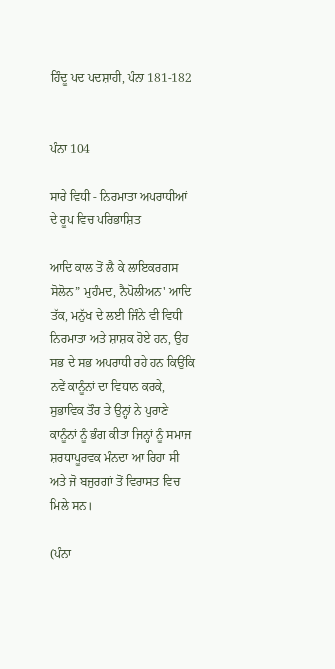ਹਿੰਦੂ ਪਦ ਪਦਸ਼ਾਹੀ, ਪੰਨਾ 181-182


ਪੰਨਾ 104

ਸਾਰੇ ਵਿਧੀ - ਨਿਰਮਾਤਾ ਅਪਰਾਧੀਆਂ ਦੇ ਰੂਪ ਵਿਚ ਪਰਿਭਾਸ਼ਿਤ

ਆਦਿ ਕਾਲ ਤੋਂ ਲੈ ਕੇ ਲਾਇਕਰਗਸ ਸੋਲੋਨ” ਮੁਹੰਮਦ, ਨੈਪੋਲੀਅਨ' ਆਦਿ ਤੱਕ, ਮਨੁੱਖ ਦੇ ਲਈ ਜਿੰਨੇ ਵੀ ਵਿਧੀ ਨਿਰਮਾਤਾ ਅਤੇ ਸ਼ਾਸ਼ਕ ਹੋਏ ਹਨ, ਉਹ ਸਭ ਦੇ ਸਭ ਅਪਰਾਧੀ ਰਹੇ ਹਨ ਕਿਉਂਕਿ ਨਵੇਂ ਕਾਨੂੰਨਾਂ ਦਾ ਵਿਧਾਨ ਕਰਕੇ, ਸੁਭਾਵਿਕ ਤੌਰ ਤੇ ਉਨ੍ਹਾਂ ਨੇ ਪੁਰਾਣੇ ਕਾਨੂੰਨਾਂ ਨੂੰ ਭੰਗ ਕੀਤਾ ਜਿਨ੍ਹਾਂ ਨੂੰ ਸਮਾਜ ਸ਼ਰਧਾਪੂਰਵਕ ਮੰਨਦਾ ਆ ਰਿਹਾ ਸੀ ਅਤੇ ਜੋ ਬਜੁਰਗਾਂ ਤੋਂ ਵਿਰਾਸਤ ਵਿਚ ਮਿਲੇ ਸਨ।

(ਪੰਨਾ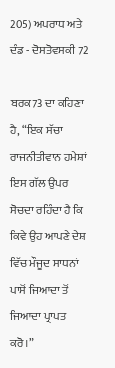205) ਅਪਰਾਧ ਅਤੇ ਦੰਡ - ਦੋਸਤੋਵਸਕੀ 72

ਬਰਕ73 ਦਾ ਕਹਿਣਾ ਹੈ, “ਇਕ ਸੱਚਾ ਰਾਜਨੀਤੀਵਾਨ ਹਮੇਸ਼ਾਂ ਇਸ ਗੱਲ ਉਪਰ ਸੋਚਦਾ ਰਹਿੰਦਾ ਹੈ ਕਿ ਕਿਵੇ ਉਹ ਆਪਣੇ ਦੇਸ਼ ਵਿੱਚ ਮੌਜੂਦ ਸਾਧਨਾਂ ਪਾਸੋਂ ਜਿਆਦਾ ਤੋਂ ਜਿਆਦਾ ਪ੍ਰਾਪਤ ਕਰੋ।”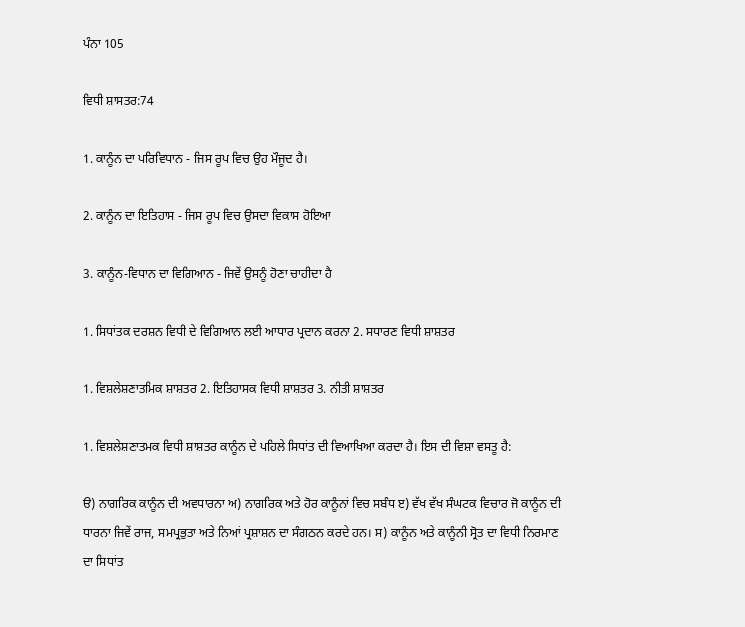ਪੰਨਾ 105

ਵਿਧੀ ਸ਼ਾਸਤਰ:74

1. ਕਾਨੂੰਨ ਦਾ ਪਰਿਵਿਧਾਨ - ਜਿਸ ਰੂਪ ਵਿਚ ਉਹ ਮੌਜੂਦ ਹੈ।

2. ਕਾਨੂੰਨ ਦਾ ਇਤਿਹਾਸ - ਜਿਸ ਰੂਪ ਵਿਚ ਉਸਦਾ ਵਿਕਾਸ ਹੋਇਆ

3. ਕਾਨੂੰਨ-ਵਿਧਾਨ ਦਾ ਵਿਗਿਆਨ - ਜਿਵੇਂ ਉਸਨੂੰ ਹੋਣਾ ਚਾਹੀਦਾ ਹੈ

1. ਸਿਧਾਂਤਕ ਦਰਸ਼ਨ ਵਿਧੀ ਦੇ ਵਿਗਿਆਨ ਲਈ ਆਧਾਰ ਪ੍ਰਦਾਨ ਕਰਨਾ 2. ਸਧਾਰਣ ਵਿਧੀ ਸ਼ਾਸ਼ਤਰ

1. ਵਿਸ਼ਲੇਸ਼ਣਾਤਮਿਕ ਸ਼ਾਸ਼ਤਰ 2. ਇਤਿਹਾਸਕ ਵਿਧੀ ਸ਼ਾਸ਼ਤਰ 3. ਨੀਤੀ ਸ਼ਾਸ਼ਤਰ

1. ਵਿਸ਼ਲੇਸ਼ਣਾਤਮਕ ਵਿਧੀ ਸ਼ਾਸ਼ਤਰ ਕਾਨੂੰਨ ਦੇ ਪਹਿਲੇ ਸਿਧਾਂਤ ਦੀ ਵਿਆਖਿਆ ਕਰਦਾ ਹੈ। ਇਸ ਦੀ ਵਿਸ਼ਾ ਵਸਤੂ ਹੈ:

ੳ) ਨਾਗਰਿਕ ਕਾਨੂੰਨ ਦੀ ਅਵਧਾਰਨਾ ਅ) ਨਾਗਰਿਕ ਅਤੇ ਹੋਰ ਕਾਨੂੰਨਾਂ ਵਿਚ ਸਬੰਧ ੲ) ਵੱਖ ਵੱਖ ਸੰਘਟਕ ਵਿਚਾਰ ਜੋ ਕਾਨੂੰਨ ਦੀ ਧਾਰਨਾ ਜਿਵੇਂ ਰਾਜ, ਸਮਪ੍ਰਭੁਤਾ ਅਤੇ ਨਿਆਂ ਪ੍ਰਸ਼ਾਸ਼ਨ ਦਾ ਸੰਗਠਨ ਕਰਦੇ ਹਨ। ਸ) ਕਾਨੂੰਨ ਅਤੇ ਕਾਨੂੰਨੀ ਸ੍ਰੋਤ ਦਾ ਵਿਧੀ ਨਿਰਮਾਣ ਦਾ ਸਿਧਾਂਤ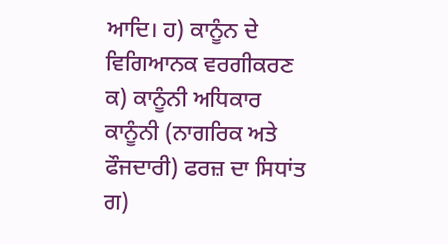ਆਦਿ। ਹ) ਕਾਨੂੰਨ ਦੇ ਵਿਗਿਆਨਕ ਵਰਗੀਕਰਣ ਕ) ਕਾਨੂੰਨੀ ਅਧਿਕਾਰ ਕਾਨੂੰਨੀ (ਨਾਗਰਿਕ ਅਤੇ ਫੌਜਦਾਰੀ) ਫਰਜ਼ ਦਾ ਸਿਧਾਂਤ ਗ)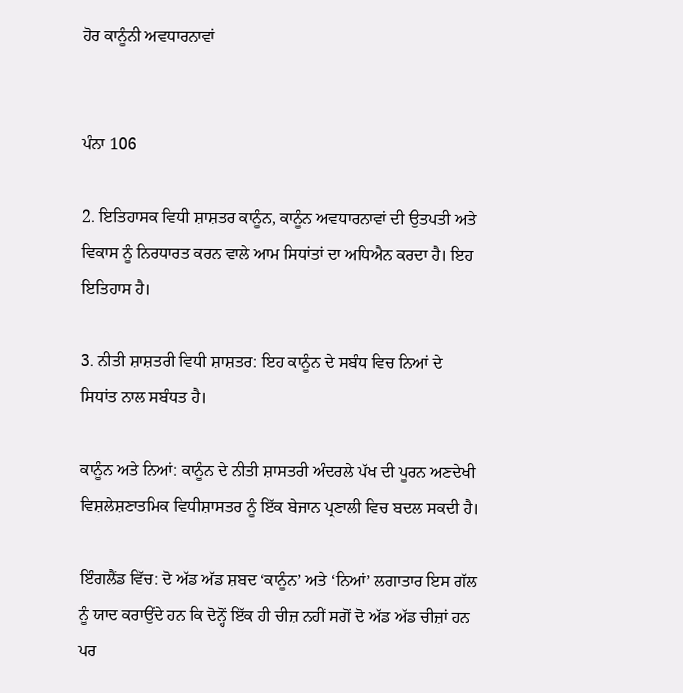ਹੋਰ ਕਾਨੂੰਨੀ ਅਵਧਾਰਨਾਵਾਂ


ਪੰਨਾ 106

2. ਇਤਿਹਾਸਕ ਵਿਧੀ ਸ਼ਾਸ਼ਤਰ ਕਾਨੂੰਨ, ਕਾਨੂੰਨ ਅਵਧਾਰਨਾਵਾਂ ਦੀ ਉਤਪਤੀ ਅਤੇ ਵਿਕਾਸ ਨੂੰ ਨਿਰਧਾਰਤ ਕਰਨ ਵਾਲੇ ਆਮ ਸਿਧਾਂਤਾਂ ਦਾ ਅਧਿਐਨ ਕਰਦਾ ਹੈ। ਇਹ ਇਤਿਹਾਸ ਹੈ।

3. ਨੀਤੀ ਸ਼ਾਸ਼ਤਰੀ ਵਿਧੀ ਸ਼ਾਸ਼ਤਰ: ਇਹ ਕਾਨੂੰਨ ਦੇ ਸਬੰਧ ਵਿਚ ਨਿਆਂ ਦੇ ਸਿਧਾਂਤ ਨਾਲ ਸਬੰਧਤ ਹੈ।

ਕਾਨੂੰਨ ਅਤੇ ਨਿਆਂ: ਕਾਨੂੰਨ ਦੇ ਨੀਤੀ ਸ਼ਾਸਤਰੀ ਅੰਦਰਲੇ ਪੱਖ ਦੀ ਪੂਰਨ ਅਣਦੇਖੀ ਵਿਸ਼ਲੇਸ਼ਣਾਤਮਿਕ ਵਿਧੀਸ਼ਾਸਤਰ ਨੂੰ ਇੱਕ ਬੇਜਾਨ ਪ੍ਰਣਾਲੀ ਵਿਚ ਬਦਲ ਸਕਦੀ ਹੈ।

ਇੰਗਲੈਂਡ ਵਿੱਚ: ਦੋ ਅੱਡ ਅੱਡ ਸ਼ਬਦ ‘ਕਾਨੂੰਨ’ ਅਤੇ ‘ਨਿਆਂ’ ਲਗਾਤਾਰ ਇਸ ਗੱਲ ਨੂੰ ਯਾਦ ਕਰਾਉਂਦੇ ਹਨ ਕਿ ਦੋਨ੍ਹੋਂ ਇੱਕ ਹੀ ਚੀਜ਼ ਨਹੀਂ ਸਗੋਂ ਦੋ ਅੱਡ ਅੱਡ ਚੀਜ਼ਾਂ ਹਨ ਪਰ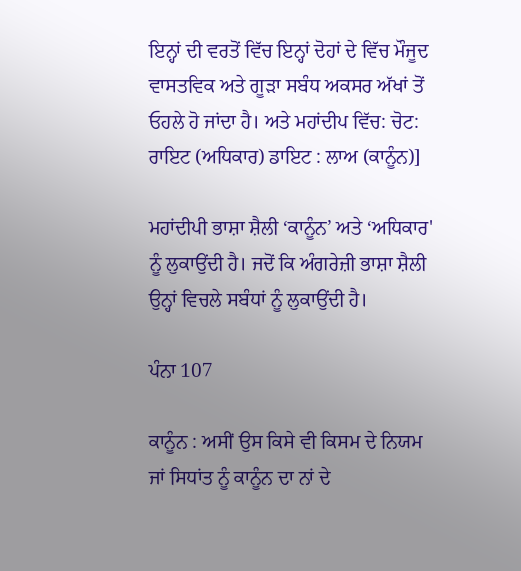ਇਨ੍ਹਾਂ ਦੀ ਵਰਤੋਂ ਵਿੱਚ ਇਨ੍ਹਾਂ ਦੋਹਾਂ ਦੇ ਵਿੱਚ ਮੌਜੂਦ ਵਾਸਤਵਿਕ ਅਤੇ ਗੂੜਾ ਸਬੰਧ ਅਕਸਰ ਅੱਖਾਂ ਤੋਂ ਓਹਲੇ ਹੋ ਜਾਂਦਾ ਹੈ। ਅਤੇ ਮਹਾਂਦੀਪ ਵਿੱਚ: ਚੋਟ: ਰਾਇਟ (ਅਧਿਕਾਰ) ਡਾਇਟ : ਲਾਅ (ਕਾਨੂੰਨ)]

ਮਹਾਂਦੀਪੀ ਭਾਸ਼ਾ ਸ਼ੈਲੀ ‘ਕਾਨੂੰਨ’ ਅਤੇ ‘ਅਧਿਕਾਰ' ਨੂੰ ਲੁਕਾਉਂਦੀ ਹੈ। ਜਦੋਂ ਕਿ ਅੰਗਰੇਜ਼ੀ ਭਾਸ਼ਾ ਸ਼ੈਲੀ ਉਨ੍ਹਾਂ ਵਿਚਲੇ ਸਬੰਧਾਂ ਨੂੰ ਲੁਕਾਉਂਦੀ ਹੈ।

ਪੰਨਾ 107

ਕਾਨੂੰਨ : ਅਸੀਂ ਉਸ ਕਿਸੇ ਵੀ ਕਿਸਮ ਦੇ ਨਿਯਮ ਜਾਂ ਸਿਧਾਂਤ ਨੂੰ ਕਾਨੂੰਨ ਦਾ ਨਾਂ ਦੇ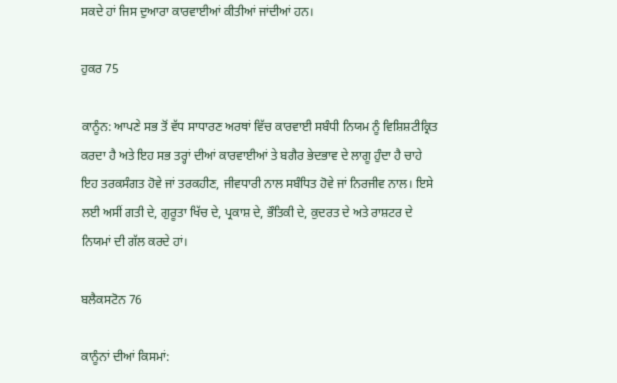ਸਕਦੇ ਹਾਂ ਜਿਸ ਦੁਆਰਾ ਕਾਰਵਾਈਆਂ ਕੀਤੀਆਂ ਜਾਂਦੀਆਂ ਹਨ।

ਹੁਕਰ 75

ਕਾਨੂੰਨ: ਆਪਣੇ ਸਭ ਤੋਂ ਵੱਧ ਸਾਧਾਰਣ ਅਰਥਾਂ ਵਿੱਚ ਕਾਰਵਾਈ ਸਬੰਧੀ ਨਿਯਮ ਨੂੰ ਵਿਸ਼ਿਸ਼ਟੀਕ੍ਰਿਤ ਕਰਦਾ ਹੈ ਅਤੇ ਇਹ ਸਭ ਤਰ੍ਹਾਂ ਦੀਆਂ ਕਾਰਵਾਈਆਂ ਤੇ ਬਗੈਰ ਭੇਦਭਾਵ ਦੇ ਲਾਗੂ ਹੁੰਦਾ ਹੈ ਚਾਹੇ ਇਹ ਤਰਕਸੰਗਤ ਹੋਵੇ ਜਾਂ ਤਰਕਹੀਣ, ਜੀਵਧਾਰੀ ਨਾਲ ਸਬੰਧਿਤ ਹੋਵੇ ਜਾਂ ਨਿਰਜੀਵ ਨਾਲ। ਇਸੇ ਲਈ ਅਸੀਂ ਗਤੀ ਦੇ, ਗੁਰੂਤਾ ਖਿੱਚ ਦੇ, ਪ੍ਰਕਾਸ਼ ਦੇ, ਭੌਤਿਕੀ ਦੇ, ਕੁਦਰਤ ਦੇ ਅਤੇ ਰਾਸ਼ਟਰ ਦੇ ਨਿਯਮਾਂ ਦੀ ਗੱਲ ਕਰਦੇ ਹਾਂ।

ਬਲੈਕਸਟੋਨ 76

ਕਾਨੂੰਨਾਂ ਦੀਆਂ ਕਿਸਮਾਂ: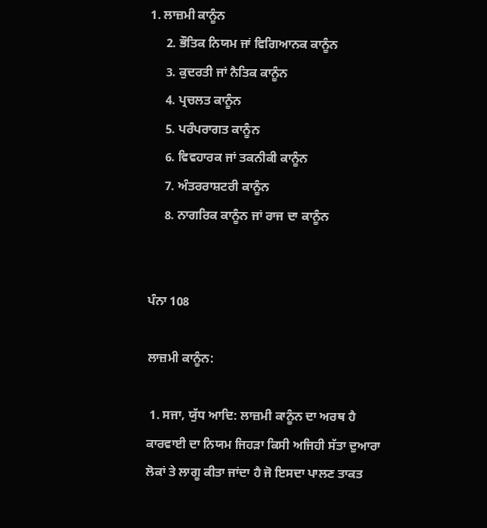1. ਲਾਜ਼ਮੀ ਕਾਨੂੰਨ
     2. ਭੌਤਿਕ ਨਿਯਮ ਜਾਂ ਵਿਗਿਆਨਕ ਕਾਨੂੰਨ
     3. ਕੁਦਰਤੀ ਜਾਂ ਨੈਤਿਕ ਕਾਨੂੰਨ
     4. ਪ੍ਰਚਲਤ ਕਾਨੂੰਨ
     5. ਪਰੰਪਰਾਗਤ ਕਾਨੂੰਨ
     6. ਵਿਵਹਾਰਕ ਜਾਂ ਤਕਨੀਕੀ ਕਾਨੂੰਨ
     7. ਅੰਤਰਰਾਸ਼ਟਰੀ ਕਾਨੂੰਨ
     8. ਨਾਗਰਿਕ ਕਾਨੂੰਨ ਜਾਂ ਰਾਜ ਦਾ ਕਾਨੂੰਨ


ਪੰਨਾ 108

ਲਾਜ਼ਮੀ ਕਾਨੂੰਨ:

 1. ਸਜਾ, ਯੁੱਧ ਆਦਿ: ਲਾਜ਼ਮੀ ਕਾਨੂੰਨ ਦਾ ਅਰਥ ਹੈ ਕਾਰਵਾਈ ਦਾ ਨਿਯਮ ਜਿਹੜਾ ਕਿਸੀ ਅਜਿਹੀ ਸੱਤਾ ਦੁਆਰਾ ਲੋਕਾਂ ਤੇ ਲਾਗੂ ਕੀਤਾ ਜਾਂਦਾ ਹੈ ਜੋ ਇਸਦਾ ਪਾਲਣ ਤਾਕਤ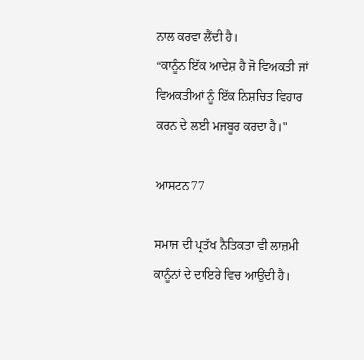ਨਾਲ ਕਰਵਾ ਲੈਂਦੀ ਹੈ।
“ਕਾਨੂੰਨ ਇੱਕ ਆਦੇਸ਼ ਹੈ ਜੋ ਵਿਅਕਤੀ ਜਾਂ ਵਿਅਕਤੀਆਂ ਨੂੰ ਇੱਕ ਨਿਸ਼ਚਿਤ ਵਿਹਾਰ ਕਰਨ ਦੇ ਲਈ ਮਜਬੂਰ ਕਰਦਾ ਹੈ।"

ਆਸਟਨ77

ਸਮਾਜ ਦੀ ਪ੍ਰਤੱਖ ਨੈਤਿਕਤਾ ਵੀ ਲਾਜ਼ਮੀ ਕਾਨੂੰਨਾਂ ਦੇ ਦਾਇਰੇ ਵਿਚ ਆਉਂਦੀ ਹੈ।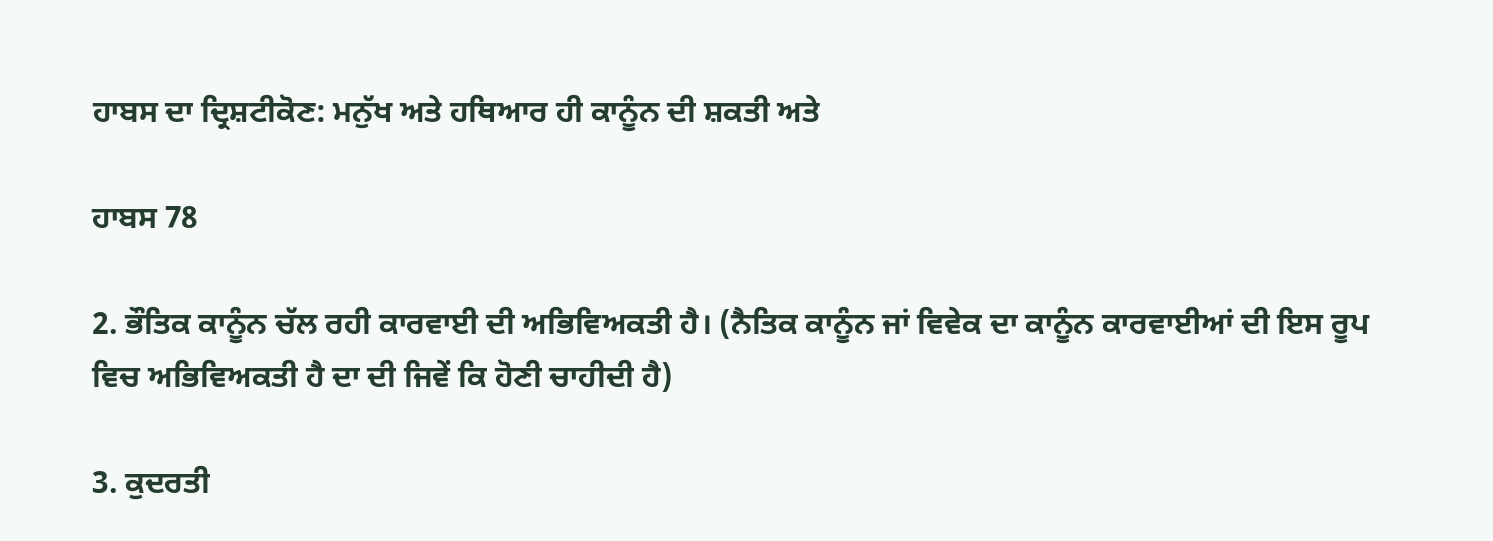ਹਾਬਸ ਦਾ ਦ੍ਰਿਸ਼ਟੀਕੋਣ: ਮਨੁੱਖ ਅਤੇ ਹਥਿਆਰ ਹੀ ਕਾਨੂੰਨ ਦੀ ਸ਼ਕਤੀ ਅਤੇ

ਹਾਬਸ 78

2. ਭੌਤਿਕ ਕਾਨੂੰਨ ਚੱਲ ਰਹੀ ਕਾਰਵਾਈ ਦੀ ਅਭਿਵਿਅਕਤੀ ਹੈ। (ਨੈਤਿਕ ਕਾਨੂੰਨ ਜਾਂ ਵਿਵੇਕ ਦਾ ਕਾਨੂੰਨ ਕਾਰਵਾਈਆਂ ਦੀ ਇਸ ਰੂਪ ਵਿਚ ਅਭਿਵਿਅਕਤੀ ਹੈ ਦਾ ਦੀ ਜਿਵੇਂ ਕਿ ਹੋਣੀ ਚਾਹੀਦੀ ਹੈ)

3. ਕੁਦਰਤੀ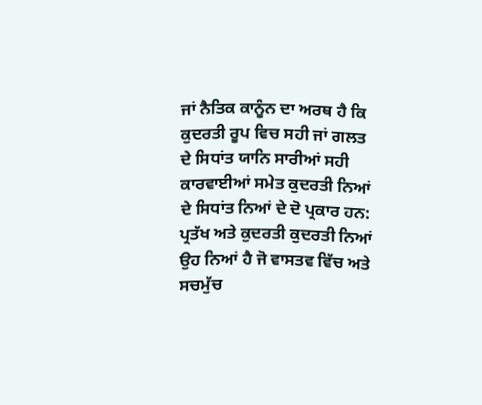ਜਾਂ ਨੈਤਿਕ ਕਾਨੂੰਨ ਦਾ ਅਰਥ ਹੈ ਕਿ ਕੁਦਰਤੀ ਰੂਪ ਵਿਚ ਸਹੀ ਜਾਂ ਗਲਤ ਦੇ ਸਿਧਾਂਤ ਯਾਨਿ ਸਾਰੀਆਂ ਸਹੀ ਕਾਰਵਾਈਆਂ ਸਮੇਤ ਕੁਦਰਤੀ ਨਿਆਂ ਦੇ ਸਿਧਾਂਤ ਨਿਆਂ ਦੇ ਦੋ ਪ੍ਰਕਾਰ ਹਨ: ਪ੍ਰਤੱਖ ਅਤੇ ਕੁਦਰਤੀ ਕੁਦਰਤੀ ਨਿਆਂ ਉਹ ਨਿਆਂ ਹੈ ਜੋ ਵਾਸਤਵ ਵਿੱਚ ਅਤੇ ਸਚਮੁੱਚ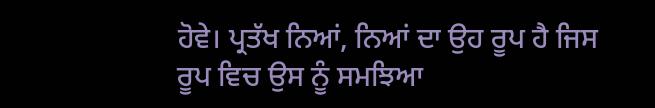ਹੋਵੇ। ਪ੍ਰਤੱਖ ਨਿਆਂ, ਨਿਆਂ ਦਾ ਉਹ ਰੂਪ ਹੈ ਜਿਸ ਰੂਪ ਵਿਚ ਉਸ ਨੂੰ ਸਮਝਿਆ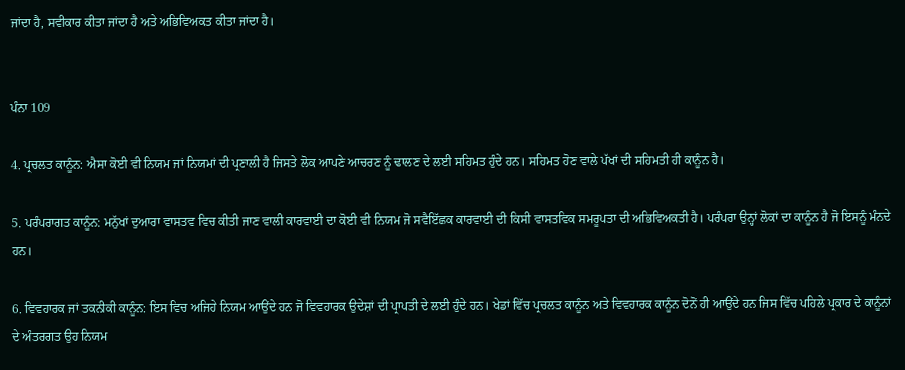ਜਾਂਦਾ ਹੈ, ਸਵੀਕਾਰ ਕੀਤਾ ਜਾਂਦਾ ਹੈ ਅਤੇ ਅਭਿਵਿਅਕਤ ਕੀਤਾ ਜਾਂਦਾ ਹੈ।


ਪੰਨਾ 109

4. ਪ੍ਰਚਲਤ ਕਾਨੂੰਨ: ਐਸਾ ਕੋਈ ਵੀ ਨਿਯਮ ਜਾਂ ਨਿਯਮਾਂ ਦੀ ਪ੍ਰਣਾਲੀ ਹੈ ਜਿਸਤੇ ਲੋਕ ਆਪਣੇ ਆਚਰਣ ਨੂੰ ਢਾਲਣ ਦੇ ਲਈ ਸਹਿਮਤ ਹੁੰਦੇ ਹਨ। ਸਹਿਮਤ ਹੋਣ ਵਾਲੇ ਪੱਖਾਂ ਦੀ ਸਹਿਮਤੀ ਹੀ ਕਾਨੂੰਨ ਹੈ।

5. ਪਰੰਪਰਾਗਤ ਕਾਨੂੰਨ: ਮਨੁੱਖਾਂ ਦੁਆਰਾ ਵਾਸਤਵ ਵਿਚ ਕੀਤੀ ਜਾਣ ਵਾਲੀ ਕਾਰਵਾਈ ਦਾ ਕੋਈ ਵੀ ਨਿਯਮ ਜੋ ਸਵੈਇੱਛਕ ਕਾਰਵਾਈ ਦੀ ਕਿਸੀ ਵਾਸਤਵਿਕ ਸਮਰੂਪਤਾ ਦੀ ਅਭਿਵਿਅਕਤੀ ਹੈ। ਪਰੰਪਰਾ ਉਨ੍ਹਾਂ ਲੋਕਾਂ ਦਾ ਕਾਨੂੰਨ ਹੈ ਜੋ ਇਸਨੂੰ ਮੰਨਦੇ ਹਨ।

6. ਵਿਵਹਾਰਕ ਜਾਂ ਤਕਨੀਕੀ ਕਾਨੂੰਨ: ਇਸ ਵਿਚ ਅਜਿਹੇ ਨਿਯਮ ਆਉਂਦੇ ਹਨ ਜੋ ਵਿਵਹਾਰਕ ਉਦੇਸ਼ਾਂ ਦੀ ਪ੍ਰਾਪਤੀ ਦੇ ਲਈ ਹੁੰਦੇ ਹਨ। ਖੇਡਾਂ ਵਿੱਚ ਪ੍ਰਚਲਤ ਕਾਨੂੰਨ ਅਤੇ ਵਿਵਹਾਰਕ ਕਾਨੂੰਨ ਦੋਨੋਂ ਹੀ ਆਉਂਦੇ ਹਨ ਜਿਸ ਵਿੱਚ ਪਹਿਲੇ ਪ੍ਰਕਾਰ ਦੇ ਕਾਨੂੰਨਾਂ ਦੇ ਅੰਤਰਗਤ ਉਹ ਨਿਯਮ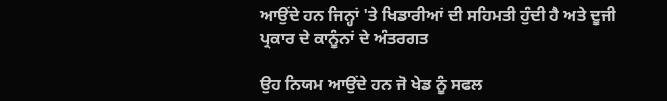ਆਉਂਦੇ ਹਨ ਜਿਨ੍ਹਾਂ 'ਤੇ ਖਿਡਾਰੀਆਂ ਦੀ ਸਹਿਮਤੀ ਹੁੰਦੀ ਹੈ ਅਤੇ ਦੂਜੀ ਪ੍ਰਕਾਰ ਦੇ ਕਾਨੂੰਨਾਂ ਦੇ ਅੰਤਰਗਤ

ਉਹ ਨਿਯਮ ਆਉਂਦੇ ਹਨ ਜੋ ਖੇਡ ਨੂੰ ਸਫਲ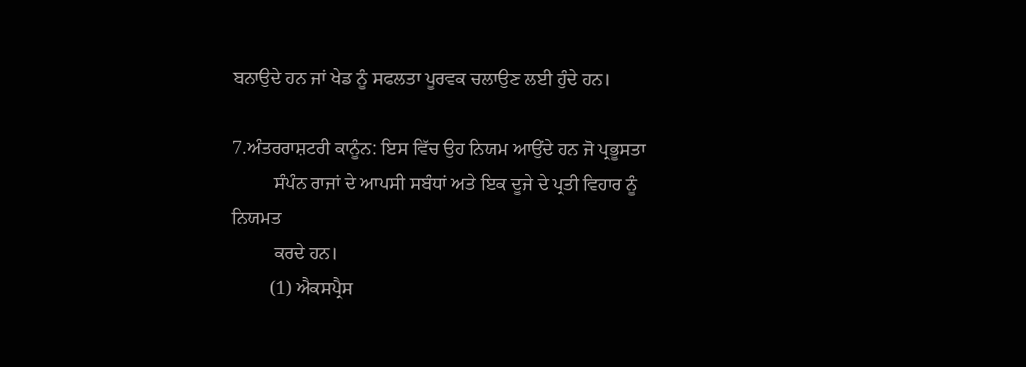ਬਨਾਉਦੇ ਹਨ ਜਾਂ ਖੇਡ ਨੂੰ ਸਫਲਤਾ ਪੂਰਵਕ ਚਲਾਉਣ ਲਈ ਹੁੰਦੇ ਹਨ।

7.ਅੰਤਰਰਾਸ਼ਟਰੀ ਕਾਨੂੰਨ: ਇਸ ਵਿੱਚ ਉਹ ਨਿਯਮ ਆਉਂਦੇ ਹਨ ਜੋ ਪ੍ਰਭੂਸਤਾ
         ਸੰਪੰਨ ਰਾਜਾਂ ਦੇ ਆਪਸੀ ਸਬੰਧਾਂ ਅਤੇ ਇਕ ਦੂਜੇ ਦੇ ਪ੍ਰਤੀ ਵਿਹਾਰ ਨੂੰ ਨਿਯਮਤ
         ਕਰਦੇ ਹਨ।
        (1) ਐਕਸਪ੍ਰੈਸ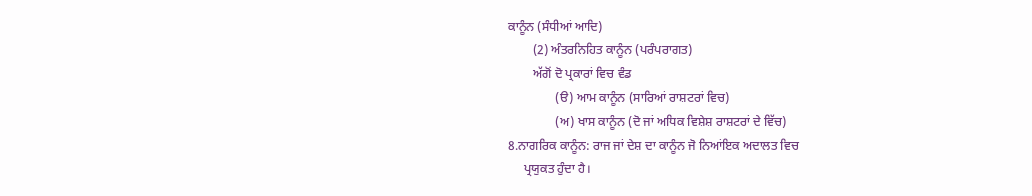ਕਾਨੂੰਨ (ਸੰਧੀਆਂ ਆਦਿ)
        (2) ਅੰਤਰਨਿਹਿਤ ਕਾਨੂੰਨ (ਪਰੰਪਰਾਗਤ)
        ਅੱਗੋਂ ਦੋ ਪ੍ਰਕਾਰਾਂ ਵਿਚ ਵੰਡ
               (ੳ) ਆਮ ਕਾਨੂੰਨ (ਸਾਰਿਆਂ ਰਾਸ਼ਟਰਾਂ ਵਿਚ)
               (ਅ) ਖਾਸ ਕਾਨੂੰਨ (ਦੋ ਜਾਂ ਅਧਿਕ ਵਿਸ਼ੇਸ਼ ਰਾਸ਼ਟਰਾਂ ਦੇ ਵਿੱਚ)
8.ਨਾਗਰਿਕ ਕਾਨੂੰਨ: ਰਾਜ ਜਾਂ ਦੇਸ਼ ਦਾ ਕਾਨੂੰਨ ਜੋ ਨਿਆਂਇਕ ਅਦਾਲਤ ਵਿਚ
     ਪ੍ਰਯੁਕਤ ਹੁੰਦਾ ਹੈ।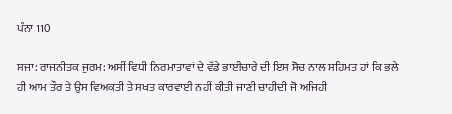ਪੰਨਾ 110

ਸਜਾ: ਰਾਜਨੀਤਕ ਜੁਰਮ: ਅਸੀਂ ਵਿਧੀ ਨਿਰਮਾਤਾਵਾਂ ਦੇ ਵੱਡੇ ਭਾਈਚਾਰੇ ਦੀ ਇਸ ਸੋਚ ਨਾਲ ਸਹਿਮਤ ਹਾਂ ਕਿ ਭਲੇ ਹੀ ਆਮ ਤੌਰ ਤੇ ਉਸ ਵਿਅਕਤੀ ਤੇ ਸਖਤ ਕਾਰਵਾਈ ਨਹੀਂ ਕੀਤੀ ਜਾਣੀ ਚਾਹੀਦੀ ਜੋ ਅਜਿਹੀ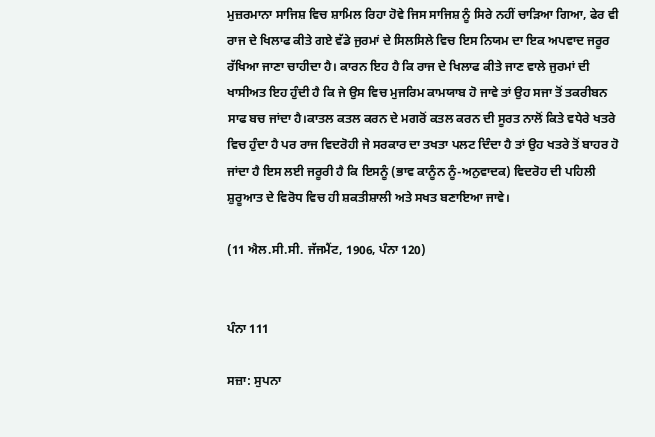ਮੁਜ਼ਰਮਾਨਾ ਸਾਜਿਸ਼ ਵਿਚ ਸ਼ਾਮਿਲ ਰਿਹਾ ਹੋਵੇ ਜਿਸ ਸਾਜਿਸ਼ ਨੂੰ ਸਿਰੇ ਨਹੀਂ ਚਾੜਿਆ ਗਿਆ, ਫੇਰ ਵੀ ਰਾਜ ਦੇ ਖਿਲਾਫ ਕੀਤੇ ਗਏ ਵੱਡੇ ਜੁਰਮਾਂ ਦੇ ਸਿਲਸਿਲੇ ਵਿਚ ਇਸ ਨਿਯਮ ਦਾ ਇਕ ਅਪਵਾਦ ਜਰੂਰ ਰੱਖਿਆ ਜਾਣਾ ਚਾਹੀਦਾ ਹੈ। ਕਾਰਨ ਇਹ ਹੈ ਕਿ ਰਾਜ ਦੇ ਖਿਲਾਫ ਕੀਤੇ ਜਾਣ ਵਾਲੇ ਜੁਰਮਾਂ ਦੀ ਖਾਸੀਅਤ ਇਹ ਹੁੰਦੀ ਹੈ ਕਿ ਜੇ ਉਸ ਵਿਚ ਮੁਜਰਿਮ ਕਾਮਯਾਬ ਹੋ ਜਾਵੇ ਤਾਂ ਉਹ ਸਜਾ ਤੋਂ ਤਕਰੀਬਨ ਸਾਫ ਬਚ ਜਾਂਦਾ ਹੈ।ਕਾਤਲ ਕਤਲ ਕਰਨ ਦੇ ਮਗਰੋਂ ਕਤਲ ਕਰਨ ਦੀ ਸੂਰਤ ਨਾਲੋਂ ਕਿਤੇ ਵਧੇਰੇ ਖਤਰੇ ਵਿਚ ਹੁੰਦਾ ਹੈ ਪਰ ਰਾਜ ਵਿਦਰੋਹੀ ਜੇ ਸਰਕਾਰ ਦਾ ਤਖਤਾ ਪਲਟ ਦਿੰਦਾ ਹੈ ਤਾਂ ਉਹ ਖਤਰੇ ਤੋਂ ਬਾਹਰ ਹੋ ਜਾਂਦਾ ਹੈ ਇਸ ਲਈ ਜਰੂਰੀ ਹੈ ਕਿ ਇਸਨੂੰ (ਭਾਵ ਕਾਨੂੰਨ ਨੂੰ-ਅਨੁਵਾਦਕ) ਵਿਦਰੋਹ ਦੀ ਪਹਿਲੀ ਸ਼ੁਰੂਆਤ ਦੇ ਵਿਰੋਧ ਵਿਚ ਹੀ ਸ਼ਕਤੀਸ਼ਾਲੀ ਅਤੇ ਸਖਤ ਬਣਾਇਆ ਜਾਵੇ।

(11 ਐਲ.ਸੀ.ਸੀ. ਜੱਜਮੈਂਟ, 1906, ਪੰਨਾ 120)


ਪੰਨਾ 111

ਸਜ਼ਾ: ਸੁਪਨਾ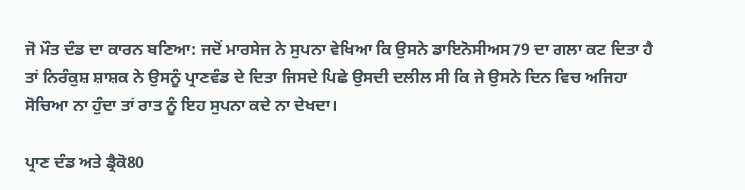ਜੋ ਮੌਤ ਦੰਡ ਦਾ ਕਾਰਨ ਬਣਿਆ: ਜਦੋਂ ਮਾਰਸੇਜ ਨੇ ਸੁਪਨਾ ਵੇਖਿਆ ਕਿ ਉਸਨੇ ਡਾਇਨੋਸੀਅਸ79 ਦਾ ਗਲਾ ਕਟ ਦਿਤਾ ਹੈ ਤਾਂ ਨਿਰੰਕੁਸ਼ ਸ਼ਾਸ਼ਕ ਨੇ ਉਸਨੂੰ ਪ੍ਰਾਣਵੰਡ ਦੇ ਦਿਤਾ ਜਿਸਦੇ ਪਿਛੇ ਉਸਦੀ ਦਲੀਲ ਸੀ ਕਿ ਜੇ ਉਸਨੇ ਦਿਨ ਵਿਚ ਅਜਿਹਾ ਸੋਚਿਆ ਨਾ ਹੁੰਦਾ ਤਾਂ ਰਾਤ ਨੂੰ ਇਹ ਸੁਪਨਾ ਕਦੇ ਨਾ ਦੇਖਦਾ।

ਪ੍ਰਾਣ ਦੰਡ ਅਤੇ ਡ੍ਰੈਕੋ80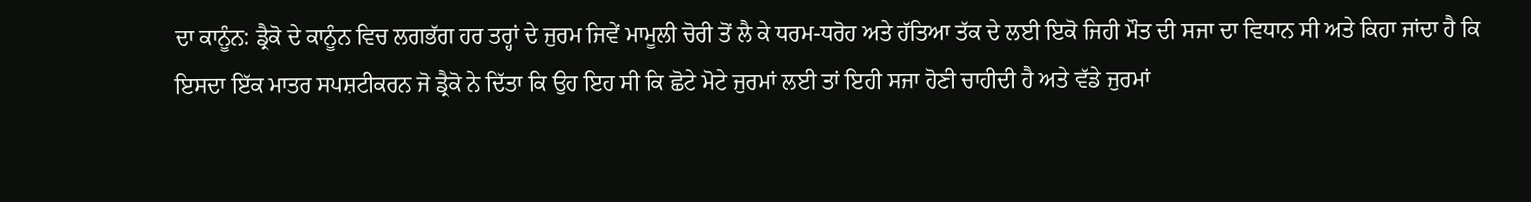ਦਾ ਕਾਨੂੰਨ: ਡ੍ਰੈਕੋ ਦੇ ਕਾਨੂੰਨ ਵਿਚ ਲਗਭੱਗ ਹਰ ਤਰ੍ਹਾਂ ਦੇ ਜੁਰਮ ਜਿਵੇਂ ਮਾਮੂਲੀ ਚੋਰੀ ਤੋਂ ਲੈ ਕੇ ਧਰਮ-ਧਰੋਹ ਅਤੇ ਹੱਤਿਆ ਤੱਕ ਦੇ ਲਈ ਇਕੋ ਜਿਹੀ ਮੌਤ ਦੀ ਸਜਾ ਦਾ ਵਿਧਾਨ ਸੀ ਅਤੇ ਕਿਹਾ ਜਾਂਦਾ ਹੈ ਕਿ ਇਸਦਾ ਇੱਕ ਮਾਤਰ ਸਪਸ਼ਟੀਕਰਨ ਜੋ ਡ੍ਰੈਕੋ ਨੇ ਦਿੱਤਾ ਕਿ ਉਹ ਇਹ ਸੀ ਕਿ ਛੋਟੇ ਮੋਟੇ ਜੁਰਮਾਂ ਲਈ ਤਾਂ ਇਹੀ ਸਜਾ ਹੋਣੀ ਚਾਹੀਦੀ ਹੈ ਅਤੇ ਵੱਡੇ ਜੁਰਮਾਂ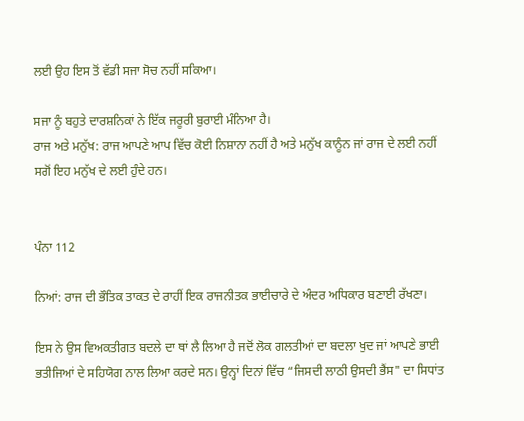ਲਈ ਉਹ ਇਸ ਤੋਂ ਵੱਡੀ ਸਜਾ ਸੋਚ ਨਹੀਂ ਸਕਿਆ।

ਸਜਾ ਨੂੰ ਬਹੁਤੇ ਦਾਰਸ਼ਨਿਕਾਂ ਨੇ ਇੱਕ ਜਰੂਰੀ ਬੁਰਾਈ ਮੰਨਿਆ ਹੈ।
ਰਾਜ ਅਤੇ ਮਨੁੱਖ: ਰਾਜ ਆਪਣੇ ਆਪ ਵਿੱਚ ਕੋਈ ਨਿਸ਼ਾਨਾ ਨਹੀਂ ਹੈ ਅਤੇ ਮਨੁੱਖ ਕਾਨੂੰਨ ਜਾਂ ਰਾਜ ਦੇ ਲਈ ਨਹੀਂ ਸਗੋਂ ਇਹ ਮਨੁੱਖ ਦੇ ਲਈ ਹੁੰਦੇ ਹਨ।


ਪੰਨਾ 112

ਨਿਆਂ: ਰਾਜ ਦੀ ਭੌਤਿਕ ਤਾਕਤ ਦੇ ਰਾਹੀਂ ਇਕ ਰਾਜਨੀਤਕ ਭਾਈਚਾਰੇ ਦੇ ਅੰਦਰ ਅਧਿਕਾਰ ਬਣਾਈ ਰੱਖਣਾ।

ਇਸ ਨੇ ਉਸ ਵਿਅਕਤੀਗਤ ਬਦਲੇ ਦਾ ਥਾਂ ਲੈ ਲਿਆ ਹੈ ਜਦੋਂ ਲੋਕ ਗਲਤੀਆਂ ਦਾ ਬਦਲਾ ਖੁਦ ਜਾਂ ਆਪਣੇ ਭਾਈ ਭਤੀਜਿਆਂ ਦੇ ਸਹਿਯੋਗ ਨਾਲ ਲਿਆ ਕਰਦੇ ਸਨ। ਉਨ੍ਹਾਂ ਦਿਨਾਂ ਵਿੱਚ “ਜਿਸਦੀ ਲਾਠੀ ਉਸਦੀ ਭੈਂਸ" ਦਾ ਸਿਧਾਂਤ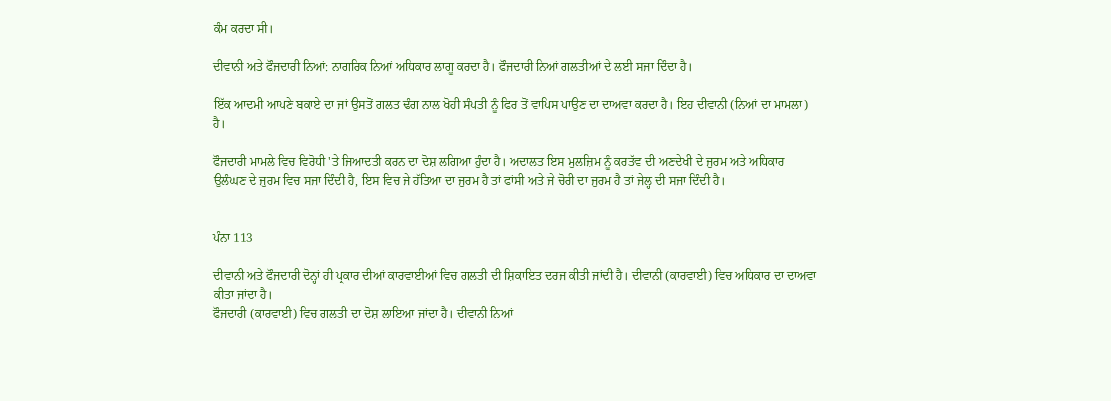ਕੰਮ ਕਰਦਾ ਸੀ।

ਦੀਵਾਨੀ ਅਤੇ ਫੌਜਦਾਰੀ ਨਿਆਂ: ਨਾਗਰਿਕ ਨਿਆਂ ਅਧਿਕਾਰ ਲਾਗੂ ਕਰਦਾ ਹੈ। ਫੌਜਦਾਰੀ ਨਿਆਂ ਗਲਤੀਆਂ ਦੇ ਲਈ ਸਜਾ ਦਿੰਦਾ ਹੈ।

ਇੱਕ ਆਦਮੀ ਆਪਣੇ ਬਕਾਏ ਦਾ ਜਾਂ ਉਸਤੋਂ ਗਲਤ ਢੰਗ ਨਾਲ ਖੋਹੀ ਸੰਪਤੀ ਨੂੰ ਫਿਰ ਤੋਂ ਵਾਪਿਸ ਪਾਉਣ ਦਾ ਦਾਅਵਾ ਕਰਦਾ ਹੈ। ਇਹ ਦੀਵਾਨੀ (ਨਿਆਂ ਦਾ ਮਾਮਲਾ) ਹੈ।

ਫੌਜਦਾਰੀ ਮਾਮਲੇ ਵਿਚ ਵਿਰੋਧੀ 'ਤੇ ਜਿਆਦਤੀ ਕਰਨ ਦਾ ਦੋਸ਼ ਲਗਿਆ ਹੁੰਦਾ ਹੈ। ਅਦਾਲਤ ਇਸ ਮੁਲਜ਼ਿਮ ਨੂੰ ਕਰਤੱਵ ਦੀ ਅਣਦੇਖੀ ਦੇ ਜੁਰਮ ਅਤੇ ਅਧਿਕਾਰ ਉਲੰਘਣ ਦੇ ਜੁਰਮ ਵਿਚ ਸਜਾ ਦਿੰਦੀ ਹੈ, ਇਸ ਵਿਚ ਜੇ ਹੱਤਿਆ ਦਾ ਜੁਰਮ ਹੈ ਤਾਂ ਫਾਂਸੀ ਅਤੇ ਜੇ ਚੋਰੀ ਦਾ ਜੁਰਮ ਹੈ ਤਾਂ ਜੇਲ੍ਹ ਦੀ ਸਜਾ ਦਿੰਦੀ ਹੈ।


ਪੰਨਾ 113

ਦੀਵਾਨੀ ਅਤੇ ਫੌਜਦਾਰੀ ਦੋਨ੍ਹਾਂ ਹੀ ਪ੍ਰਕਾਰ ਦੀਆਂ ਕਾਰਵਾਈਆਂ ਵਿਚ ਗਲਤੀ ਦੀ ਸ਼ਿਕਾਇਤ ਦਰਜ ਕੀਤੀ ਜਾਂਦੀ ਹੈ। ਦੀਵਾਨੀ (ਕਾਰਵਾਈ) ਵਿਚ ਅਧਿਕਾਰ ਦਾ ਦਾਅਵਾ ਕੀਤਾ ਜਾਂਦਾ ਹੈ।
ਫੌਜਦਾਰੀ (ਕਾਰਵਾਈ) ਵਿਚ ਗਲਤੀ ਦਾ ਦੋਸ਼ ਲਾਇਆ ਜਾਂਦਾ ਹੈ। ਦੀਵਾਨੀ ਨਿਆਂ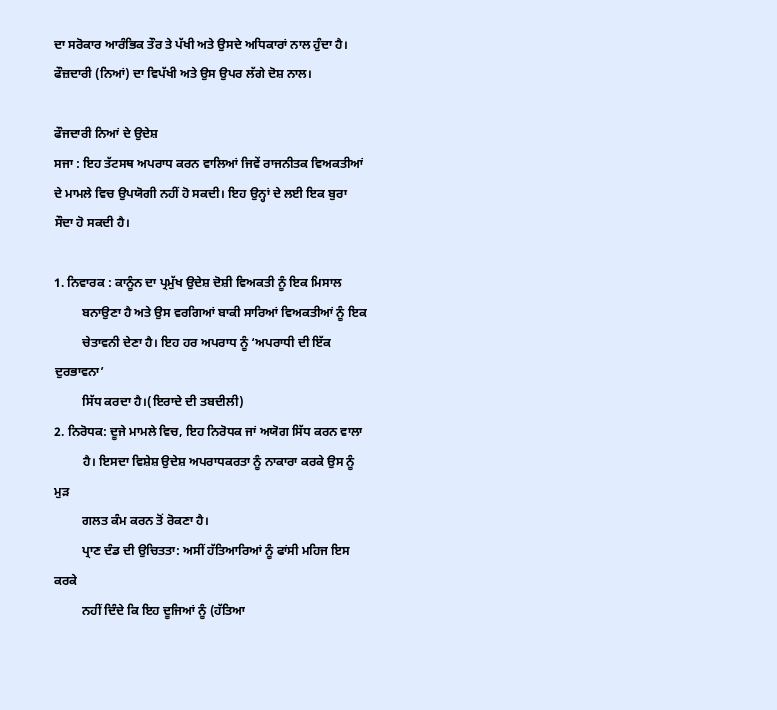ਦਾ ਸਰੋਕਾਰ ਆਰੰਭਿਕ ਤੌਰ ਤੇ ਪੱਖੀ ਅਤੇ ਉਸਦੇ ਅਧਿਕਾਰਾਂ ਨਾਲ ਹੁੰਦਾ ਹੈ। ਫੌਜ਼ਦਾਰੀ (ਨਿਆਂ) ਦਾ ਵਿਪੱਖੀ ਅਤੇ ਉਸ ਉਪਰ ਲੱਗੇ ਦੋਸ਼ ਨਾਲ।

ਫੌਜਦਾਰੀ ਨਿਆਂ ਦੇ ਉਦੇਸ਼
ਸਜਾ : ਇਹ ਤੱਟਸਥ ਅਪਰਾਧ ਕਰਨ ਵਾਲਿਆਂ ਜਿਵੇਂ ਰਾਜਨੀਤਕ ਵਿਅਕਤੀਆਂ ਦੇ ਮਾਮਲੇ ਵਿਚ ਉਪਯੋਗੀ ਨਹੀਂ ਹੋ ਸਕਦੀ। ਇਹ ਉਨ੍ਹਾਂ ਦੇ ਲਈ ਇਕ ਬੁਰਾ ਸੌਦਾ ਹੋ ਸਕਦੀ ਹੈ।

1. ਨਿਵਾਰਕ : ਕਾਨੂੰਨ ਦਾ ਪ੍ਰਮੁੱਖ ਉਦੇਸ਼ ਦੋਸ਼ੀ ਵਿਅਕਤੀ ਨੂੰ ਇਕ ਮਿਸਾਲ
         ਬਨਾਉਣਾ ਹੈ ਅਤੇ ਉਸ ਵਰਗਿਆਂ ਬਾਕੀ ਸਾਰਿਆਂ ਵਿਅਕਤੀਆਂ ਨੂੰ ਇਕ
         ਚੇਤਾਵਨੀ ਦੇਣਾ ਹੈ। ਇਹ ਹਰ ਅਪਰਾਧ ਨੂੰ ‘ਅਪਰਾਧੀ ਦੀ ਇੱਕ ਦੁਰਭਾਵਨਾ’
         ਸਿੱਧ ਕਰਦਾ ਹੈ।(ਇਰਾਦੇ ਦੀ ਤਬਦੀਲੀ)
2. ਨਿਰੋਧਕ: ਦੂਜੇ ਮਾਮਲੇ ਵਿਚ, ਇਹ ਨਿਰੋਧਕ ਜਾਂ ਅਯੋਗ ਸਿੱਧ ਕਰਨ ਵਾਲਾ
         ਹੈ। ਇਸਦਾ ਵਿਸ਼ੇਸ਼ ਉਦੇਸ਼ ਅਪਰਾਧਕਰਤਾ ਨੂੰ ਨਾਕਾਰਾ ਕਰਕੇ ਉਸ ਨੂੰ ਮੁੜ
         ਗਲਤ ਕੰਮ ਕਰਨ ਤੋਂ ਰੋਕਣਾ ਹੈ।
         ਪ੍ਰਾਣ ਦੰਡ ਦੀ ਉਚਿਤਤਾ: ਅਸੀਂ ਹੱਤਿਆਰਿਆਂ ਨੂੰ ਫਾਂਸੀ ਮਹਿਜ ਇਸ ਕਰਕੇ
         ਨਹੀਂ ਦਿੰਦੇ ਕਿ ਇਹ ਦੂਜਿਆਂ ਨੂੰ (ਹੱਤਿਆ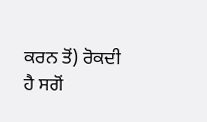ਕਰਨ ਤੋਂ) ਰੋਕਦੀ ਹੈ ਸਗੋਂ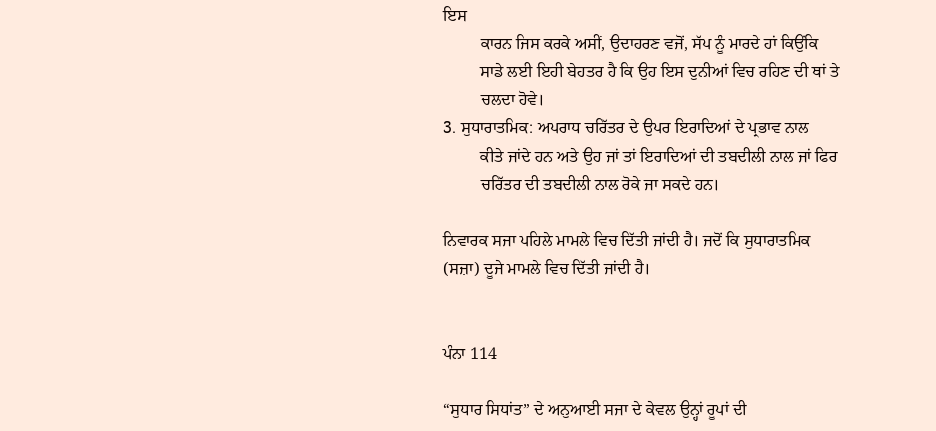ਇਸ
         ਕਾਰਨ ਜਿਸ ਕਰਕੇ ਅਸੀਂ, ਉਦਾਹਰਣ ਵਜੋਂ, ਸੱਪ ਨੂੰ ਮਾਰਦੇ ਹਾਂ ਕਿਉਂਕਿ
         ਸਾਡੇ ਲਈ ਇਹੀ ਬੇਹਤਰ ਹੈ ਕਿ ਉਹ ਇਸ ਦੁਨੀਆਂ ਵਿਚ ਰਹਿਣ ਦੀ ਥਾਂ ਤੇ
         ਚਲਦਾ ਹੋਵੇ।
3. ਸੁਧਾਰਾਤਮਿਕ: ਅਪਰਾਧ ਚਰਿੱਤਰ ਦੇ ਉਪਰ ਇਰਾਦਿਆਂ ਦੇ ਪ੍ਰਭਾਵ ਨਾਲ
         ਕੀਤੇ ਜਾਂਦੇ ਹਨ ਅਤੇ ਉਹ ਜਾਂ ਤਾਂ ਇਰਾਦਿਆਂ ਦੀ ਤਬਦੀਲੀ ਨਾਲ ਜਾਂ ਫਿਰ
         ਚਰਿੱਤਰ ਦੀ ਤਬਦੀਲੀ ਨਾਲ ਰੋਕੇ ਜਾ ਸਕਦੇ ਹਨ।

ਨਿਵਾਰਕ ਸਜਾ ਪਹਿਲੇ ਮਾਮਲੇ ਵਿਚ ਦਿੱਤੀ ਜਾਂਦੀ ਹੈ। ਜਦੋਂ ਕਿ ਸੁਧਾਰਾਤਮਿਕ (ਸਜ਼ਾ) ਦੂਜੇ ਮਾਮਲੇ ਵਿਚ ਦਿੱਤੀ ਜਾਂਦੀ ਹੈ।


ਪੰਨਾ 114

“ਸੁਧਾਰ ਸਿਧਾਂਤ” ਦੇ ਅਨੁਆਈ ਸਜਾ ਦੇ ਕੇਵਲ ਉਨ੍ਹਾਂ ਰੂਪਾਂ ਦੀ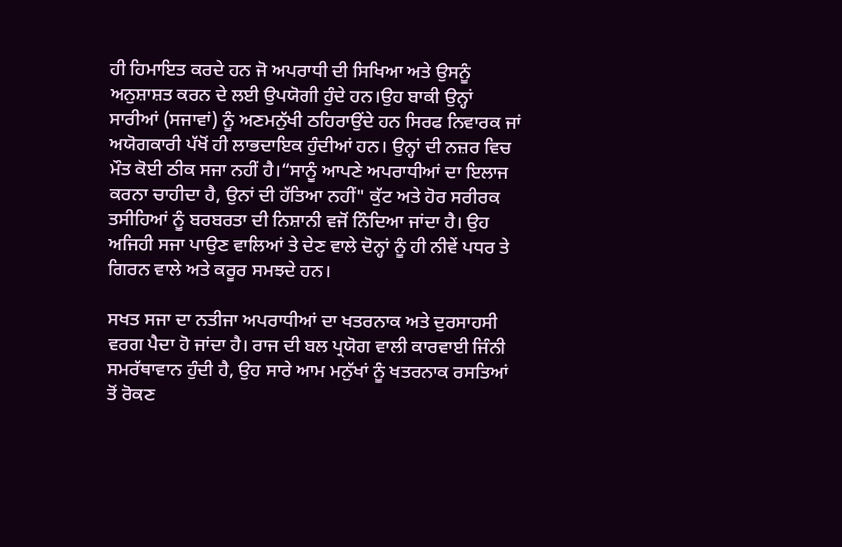ਹੀ ਹਿਮਾਇਤ ਕਰਦੇ ਹਨ ਜੋ ਅਪਰਾਧੀ ਦੀ ਸਿਖਿਆ ਅਤੇ ਉਸਨੂੰ ਅਨੁਸ਼ਾਸ਼ਤ ਕਰਨ ਦੇ ਲਈ ਉਪਯੋਗੀ ਹੁੰਦੇ ਹਨ।ਉਹ ਬਾਕੀ ਉਨ੍ਹਾਂ ਸਾਰੀਆਂ (ਸਜਾਵਾਂ) ਨੂੰ ਅਣਮਨੁੱਖੀ ਠਹਿਰਾਉਂਦੇ ਹਨ ਸਿਰਫ ਨਿਵਾਰਕ ਜਾਂ ਅਯੋਗਕਾਰੀ ਪੱਖੋਂ ਹੀ ਲਾਭਦਾਇਕ ਹੁੰਦੀਆਂ ਹਨ। ਉਨ੍ਹਾਂ ਦੀ ਨਜ਼ਰ ਵਿਚ ਮੌਤ ਕੋਈ ਠੀਕ ਸਜਾ ਨਹੀਂ ਹੈ।“ਸਾਨੂੰ ਆਪਣੇ ਅਪਰਾਧੀਆਂ ਦਾ ਇਲਾਜ ਕਰਨਾ ਚਾਹੀਦਾ ਹੈ, ਉਨਾਂ ਦੀ ਹੱਤਿਆ ਨਹੀਂ" ਕੁੱਟ ਅਤੇ ਹੋਰ ਸਰੀਰਕ ਤਸੀਹਿਆਂ ਨੂੰ ਬਰਬਰਤਾ ਦੀ ਨਿਸ਼ਾਨੀ ਵਜੋਂ ਨਿੰਦਿਆ ਜਾਂਦਾ ਹੈ। ਉਹ ਅਜਿਹੀ ਸਜਾ ਪਾਉਣ ਵਾਲਿਆਂ ਤੇ ਦੇਣ ਵਾਲੇ ਦੋਨ੍ਹਾਂ ਨੂੰ ਹੀ ਨੀਵੇਂ ਪਧਰ ਤੇ ਗਿਰਨ ਵਾਲੇ ਅਤੇ ਕਰੂਰ ਸਮਝਦੇ ਹਨ।

ਸਖਤ ਸਜਾ ਦਾ ਨਤੀਜਾ ਅਪਰਾਧੀਆਂ ਦਾ ਖਤਰਨਾਕ ਅਤੇ ਦੁਰਸਾਹਸੀ ਵਰਗ ਪੈਦਾ ਹੋ ਜਾਂਦਾ ਹੈ। ਰਾਜ ਦੀ ਬਲ ਪ੍ਰਯੋਗ ਵਾਲੀ ਕਾਰਵਾਈ ਜਿੰਨੀ ਸਮਰੱਥਾਵਾਨ ਹੁੰਦੀ ਹੈ, ਉਹ ਸਾਰੇ ਆਮ ਮਨੁੱਖਾਂ ਨੂੰ ਖਤਰਨਾਕ ਰਸਤਿਆਂ ਤੋਂ ਰੋਕਣ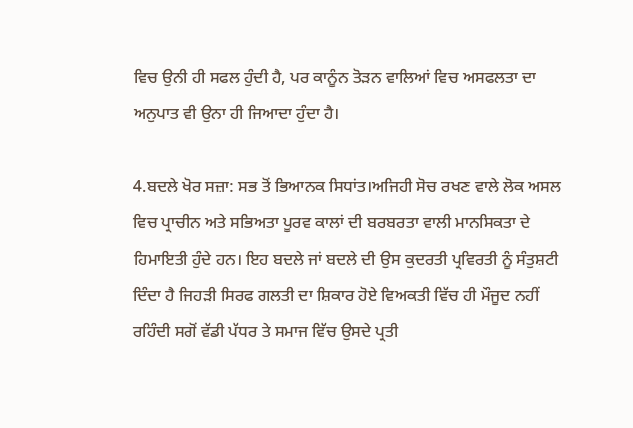ਵਿਚ ਉਨੀ ਹੀ ਸਫਲ ਹੁੰਦੀ ਹੈ, ਪਰ ਕਾਨੂੰਨ ਤੋੜਨ ਵਾਲਿਆਂ ਵਿਚ ਅਸਫਲਤਾ ਦਾ ਅਨੁਪਾਤ ਵੀ ਉਨਾ ਹੀ ਜਿਆਦਾ ਹੁੰਦਾ ਹੈ।

4.ਬਦਲੇ ਖੋਰ ਸਜ਼ਾ: ਸਭ ਤੋਂ ਭਿਆਨਕ ਸਿਧਾਂਤ।ਅਜਿਹੀ ਸੋਚ ਰਖਣ ਵਾਲੇ ਲੋਕ ਅਸਲ ਵਿਚ ਪ੍ਰਾਚੀਨ ਅਤੇ ਸਭਿਅਤਾ ਪੂਰਵ ਕਾਲਾਂ ਦੀ ਬਰਬਰਤਾ ਵਾਲੀ ਮਾਨਸਿਕਤਾ ਦੇ ਹਿਮਾਇਤੀ ਹੁੰਦੇ ਹਨ। ਇਹ ਬਦਲੇ ਜਾਂ ਬਦਲੇ ਦੀ ਉਸ ਕੁਦਰਤੀ ਪ੍ਰਵਿਰਤੀ ਨੂੰ ਸੰਤੁਸ਼ਟੀ ਦਿੰਦਾ ਹੈ ਜਿਹੜੀ ਸਿਰਫ ਗਲਤੀ ਦਾ ਸ਼ਿਕਾਰ ਹੋਏ ਵਿਅਕਤੀ ਵਿੱਚ ਹੀ ਮੌਜੂਦ ਨਹੀਂ ਰਹਿੰਦੀ ਸਗੋਂ ਵੱਡੀ ਪੱਧਰ ਤੇ ਸਮਾਜ ਵਿੱਚ ਉਸਦੇ ਪ੍ਰਤੀ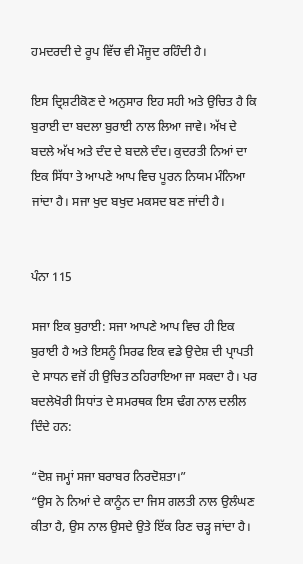ਹਮਦਰਦੀ ਦੇ ਰੂਪ ਵਿੱਚ ਵੀ ਮੌਜੂਦ ਰਹਿੰਦੀ ਹੈ।

ਇਸ ਦ੍ਰਿਸ਼ਟੀਕੋਣ ਦੇ ਅਨੁਸਾਰ ਇਹ ਸਹੀ ਅਤੇ ਉਚਿਤ ਹੈ ਕਿ ਬੁਰਾਈ ਦਾ ਬਦਲਾ ਬੁਰਾਈ ਨਾਲ ਲਿਆ ਜਾਵੇ। ਅੱਖ ਦੇ ਬਦਲੇ ਅੱਖ ਅਤੇ ਦੰਦ ਦੇ ਬਦਲੇ ਦੰਦ। ਕੁਦਰਤੀ ਨਿਆਂ ਦਾ ਇਕ ਸਿੱਧਾ ਤੇ ਆਪਣੇ ਆਪ ਵਿਚ ਪੂਰਨ ਨਿਯਮ ਮੰਨਿਆ ਜਾਂਦਾ ਹੈ। ਸਜਾ ਖੁਦ ਬਖੁਦ ਮਕਸਦ ਬਣ ਜਾਂਦੀ ਹੈ।


ਪੰਨਾ 115

ਸਜਾ ਇਕ ਬੁਰਾਈ: ਸਜਾ ਆਪਣੇ ਆਪ ਵਿਚ ਹੀ ਇਕ ਬੁਰਾਈ ਹੈ ਅਤੇ ਇਸਨੂੰ ਸਿਰਫ ਇਕ ਵਡੇ ਉਦੇਸ਼ ਦੀ ਪ੍ਰਾਪਤੀ ਦੇ ਸਾਧਨ ਵਜੋਂ ਹੀ ਉਚਿਤ ਠਹਿਰਾਇਆ ਜਾ ਸਕਦਾ ਹੈ। ਪਰ ਬਦਲੇਖੋਰੀ ਸਿਧਾਂਤ ਦੇ ਸਮਰਥਕ ਇਸ ਢੰਗ ਨਾਲ ਦਲੀਲ ਦਿੰਦੇ ਹਨ:

“ਦੋਸ਼ ਜਮ੍ਹਾਂ ਸਜਾ ਬਰਾਬਰ ਨਿਰਦੋਸ਼ਤਾ।”
“ਉਸ ਨੇ ਨਿਆਂ ਦੇ ਕਾਨੂੰਨ ਦਾ ਜਿਸ ਗਲਤੀ ਨਾਲ ਉਲੰਘਣ ਕੀਤਾ ਹੈ, ਉਸ ਨਾਲ ਉਸਦੇ ਉਤੇ ਇੱਕ ਰਿਣ ਚੜ੍ਹ ਜਾਂਦਾ ਹੈ।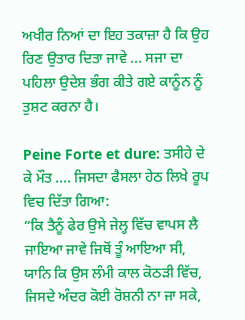ਅਖੀਰ ਨਿਆਂ ਦਾ ਇਹ ਤਕਾਜ਼ਾ ਹੈ ਕਿ ਉਹ ਰਿਣ ਉਤਾਰ ਦਿਤਾ ਜਾਵੇ ... ਸਜਾ ਦਾ ਪਹਿਲਾ ਉਦੇਸ਼ ਭੰਗ ਕੀਤੇ ਗਏ ਕਾਨੂੰਨ ਨੂੰ ਤੁਸ਼ਟ ਕਰਨਾ ਹੈ।

Peine Forte et dure: ਤਸੀਹੇ ਦੇ ਕੇ ਮੌਤ .... ਜਿਸਦਾ ਫੈਸਲਾ ਹੇਠ ਲਿਖੇ ਰੂਪ ਵਿਚ ਦਿੱਤਾ ਗਿਆ:
“ਕਿ ਤੈਨੂੰ ਫੇਰ ਉਸੇ ਜੇਲ੍ਹ ਵਿੱਚ ਵਾਪਸ ਲੈ ਜਾਇਆ ਜਾਵੇ ਜਿਥੋਂ ਤੂੰ ਆਇਆ ਸੀ, ਯਾਨਿ ਕਿ ਉਸ ਲੰਮੀ ਕਾਲ ਕੋਠੜੀ ਵਿੱਚ, ਜਿਸਦੇ ਅੰਦਰ ਕੋਈ ਰੋਸ਼ਨੀ ਨਾ ਜਾ ਸਕੇ,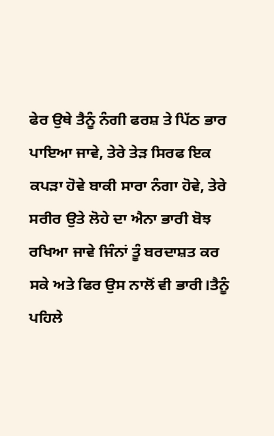ਫੇਰ ਉਥੇ ਤੈਨੂੰ ਨੰਗੀ ਫਰਸ਼ ਤੇ ਪਿੱਠ ਭਾਰ ਪਾਇਆ ਜਾਵੇ, ਤੇਰੇ ਤੇੜ ਸਿਰਫ ਇਕ ਕਪੜਾ ਹੋਵੇ ਬਾਕੀ ਸਾਰਾ ਨੰਗਾ ਹੋਵੇ, ਤੇਰੇ ਸਰੀਰ ਉਤੇ ਲੋਹੇ ਦਾ ਐਨਾ ਭਾਰੀ ਬੋਝ ਰਖਿਆ ਜਾਵੇ ਜਿੰਨਾਂ ਤੂੰ ਬਰਦਾਸ਼ਤ ਕਰ ਸਕੇ ਅਤੇ ਫਿਰ ਉਸ ਨਾਲੋਂ ਵੀ ਭਾਰੀ।ਤੈਨੂੰ ਪਹਿਲੇ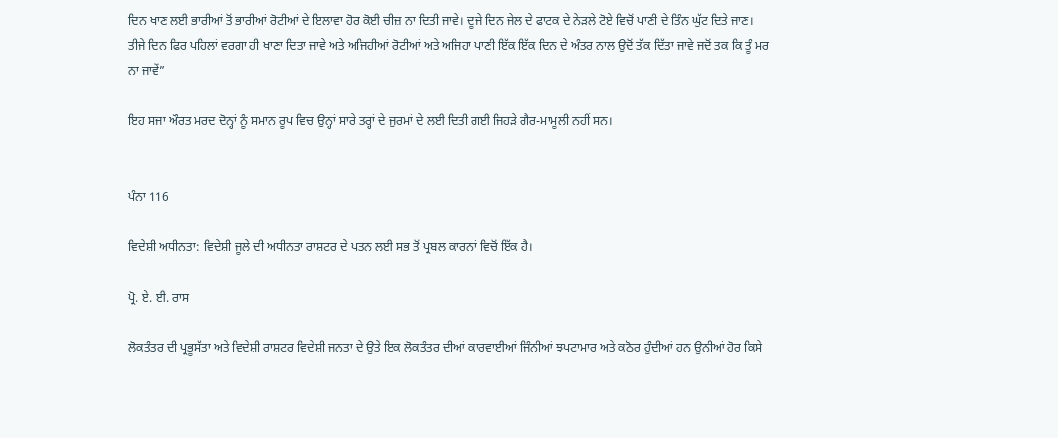ਦਿਨ ਖਾਣ ਲਈ ਭਾਰੀਆਂ ਤੋਂ ਭਾਰੀਆਂ ਰੋਟੀਆਂ ਦੇ ਇਲਾਵਾ ਹੋਰ ਕੋਈ ਚੀਜ਼ ਨਾ ਦਿਤੀ ਜਾਵੇ। ਦੂਜੇ ਦਿਨ ਜੇਲ ਦੇ ਫਾਟਕ ਦੇ ਨੇੜਲੇ ਟੋਏ ਵਿਚੋਂ ਪਾਣੀ ਦੇ ਤਿੰਨ ਘੁੱਟ ਦਿਤੇ ਜਾਣ। ਤੀਜੇ ਦਿਨ ਫਿਰ ਪਹਿਲਾਂ ਵਰਗਾ ਹੀ ਖਾਣਾ ਦਿਤਾ ਜਾਵੇ ਅਤੇ ਅਜਿਹੀਆਂ ਰੋਟੀਆਂ ਅਤੇ ਅਜਿਹਾ ਪਾਣੀ ਇੱਕ ਇੱਕ ਦਿਨ ਦੇ ਅੰਤਰ ਨਾਲ ਉਦੋਂ ਤੱਕ ਦਿੱਤਾ ਜਾਵੇ ਜਦੋਂ ਤਕ ਕਿ ਤੂੰ ਮਰ ਨਾ ਜਾਵੇਂ”

ਇਹ ਸਜਾ ਔਰਤ ਮਰਦ ਦੋਨ੍ਹਾਂ ਨੂੰ ਸਮਾਨ ਰੂਪ ਵਿਚ ਉਨ੍ਹਾਂ ਸਾਰੇ ਤਰ੍ਹਾਂ ਦੇ ਜੁਰਮਾਂ ਦੇ ਲਈ ਦਿਤੀ ਗਈ ਜਿਹੜੇ ਗੈਰ-ਮਾਮੂਲੀ ਨਹੀਂ ਸਨ।


ਪੰਨਾ 116

ਵਿਦੇਸ਼ੀ ਅਧੀਨਤਾ: ਵਿਦੇਸ਼ੀ ਜੂਲੇ ਦੀ ਅਧੀਨਤਾ ਰਾਸ਼ਟਰ ਦੇ ਪਤਨ ਲਈ ਸਭ ਤੋਂ ਪ੍ਰਬਲ ਕਾਰਨਾਂ ਵਿਚੋਂ ਇੱਕ ਹੈ।

ਪ੍ਰੋ. ਏ. ਈ. ਰਾਸ

ਲੋਕਤੰਤਰ ਦੀ ਪ੍ਰਭੂਸੱਤਾ ਅਤੇ ਵਿਦੇਸ਼ੀ ਰਾਸ਼ਟਰ ਵਿਦੇਸ਼ੀ ਜਨਤਾ ਦੇ ਉਤੇ ਇਕ ਲੋਕਤੰਤਰ ਦੀਆਂ ਕਾਰਵਾਈਆਂ ਜਿੰਨੀਆਂ ਝਪਟਾਮਾਰ ਅਤੇ ਕਠੋਰ ਹੁੰਦੀਆਂ ਹਨ ਉਨੀਆਂ ਹੋਰ ਕਿਸੇ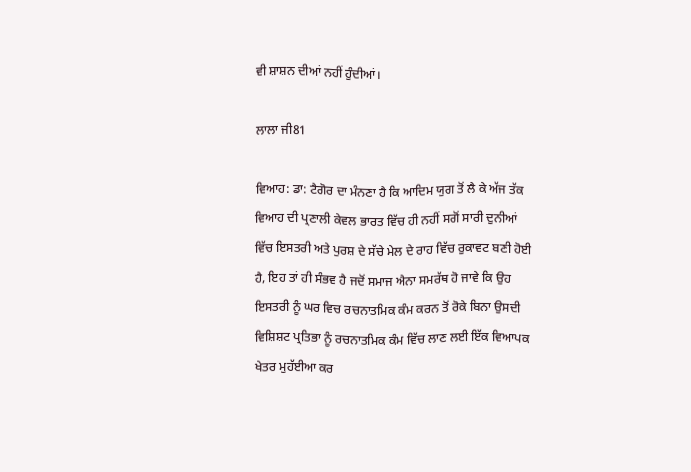ਵੀ ਸ਼ਾਸ਼ਨ ਦੀਆਂ ਨਹੀਂ ਹੁੰਦੀਆਂ।

ਲਾਲਾ ਜੀ81

ਵਿਆਹ: ਡਾ: ਟੈਗੋਰ ਦਾ ਮੰਨਣਾ ਹੈ ਕਿ ਆਦਿਮ ਯੁਗ ਤੋਂ ਲੈ ਕੇ ਅੱਜ ਤੱਕ ਵਿਆਹ ਦੀ ਪ੍ਰਣਾਲੀ ਕੇਵਲ ਭਾਰਤ ਵਿੱਚ ਹੀ ਨਹੀਂ ਸਗੋਂ ਸਾਰੀ ਦੁਨੀਆਂ ਵਿੱਚ ਇਸਤਰੀ ਅਤੇ ਪੁਰਸ਼ ਦੇ ਸੱਚੇ ਮੇਲ ਦੇ ਰਾਹ ਵਿੱਚ ਰੁਕਾਵਟ ਬਣੀ ਹੋਈ ਹੈ, ਇਹ ਤਾਂ ਹੀ ਸੰਭਵ ਹੈ ਜਦੋਂ ਸਮਾਜ ਐਨਾ ਸਮਰੱਥ ਹੋ ਜਾਵੇ ਕਿ ਉਹ ਇਸਤਰੀ ਨੂੰ ਘਰ ਵਿਚ ਰਚਨਾਤਮਿਕ ਕੰਮ ਕਰਨ ਤੋਂ ਰੋਕੇ ਬਿਨਾ ਉਸਦੀ ਵਿਸ਼ਿਸ਼ਟ ਪ੍ਰਤਿਭਾ ਨੂੰ ਰਚਨਾਤਮਿਕ ਕੰਮ ਵਿੱਚ ਲਾਣ ਲਈ ਇੱਕ ਵਿਆਪਕ ਖੇਤਰ ਮੁਹੱਈਆ ਕਰ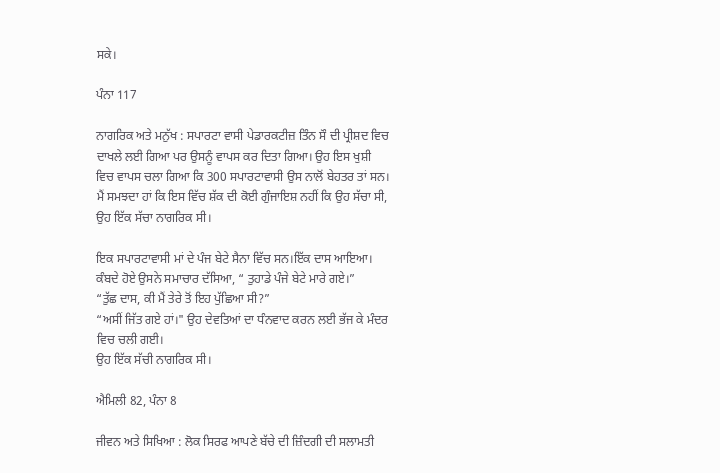ਸਕੇ।

ਪੰਨਾ 117

ਨਾਗਰਿਕ ਅਤੇ ਮਨੁੱਖ : ਸਪਾਰਟਾ ਵਾਸੀ ਪੇਡਾਰਕਟੀਜ਼ ਤਿੰਨ ਸੌ ਦੀ ਪ੍ਰੀਸ਼ਦ ਵਿਚ ਦਾਖਲੇ ਲਈ ਗਿਆ ਪਰ ਉਸਨੂੰ ਵਾਪਸ ਕਰ ਦਿਤਾ ਗਿਆ। ਉਹ ਇਸ ਖੁਸ਼ੀ ਵਿਚ ਵਾਪਸ ਚਲਾ ਗਿਆ ਕਿ 300 ਸਪਾਰਟਾਵਾਸੀ ਉਸ ਨਾਲੋਂ ਬੇਹਤਰ ਤਾਂ ਸਨ। ਮੈਂ ਸਮਝਦਾ ਹਾਂ ਕਿ ਇਸ ਵਿੱਚ ਸ਼ੱਕ ਦੀ ਕੋਈ ਗੁੰਜਾਇਸ਼ ਨਹੀਂ ਕਿ ਉਹ ਸੱਚਾ ਸੀ, ਉਹ ਇੱਕ ਸੱਚਾ ਨਾਗਰਿਕ ਸੀ।

ਇਕ ਸਪਾਰਟਾਵਾਸੀ ਮਾਂ ਦੇ ਪੰਜ ਬੇਟੇ ਸੈਨਾ ਵਿੱਚ ਸਨ।ਇੱਕ ਦਾਸ ਆਇਆ। ਕੰਬਦੇ ਹੋਏ ਉਸਨੇ ਸਮਾਚਾਰ ਦੱਸਿਆ, “ ਤੁਹਾਡੇ ਪੰਜੇ ਬੇਟੇ ਮਾਰੇ ਗਏ।”
“ਤੁੱਛ ਦਾਸ, ਕੀ ਮੈਂ ਤੇਰੇ ਤੋਂ ਇਹ ਪੁੱਛਿਆ ਸੀ?”
“ਅਸੀਂ ਜਿੱਤ ਗਏ ਹਾਂ।" ਉਹ ਦੇਵਤਿਆਂ ਦਾ ਧੰਨਵਾਦ ਕਰਨ ਲਈ ਭੱਜ ਕੇ ਮੰਦਰ ਵਿਚ ਚਲੀ ਗਈ।
ਉਹ ਇੱਕ ਸੱਚੀ ਨਾਗਰਿਕ ਸੀ।

ਐਮਿਲੀ 82, ਪੰਨਾ 8

ਜੀਵਨ ਅਤੇ ਸਿਖਿਆ : ਲੋਕ ਸਿਰਫ ਆਪਣੇ ਬੱਚੇ ਦੀ ਜ਼ਿੰਦਗੀ ਦੀ ਸਲਾਮਤੀ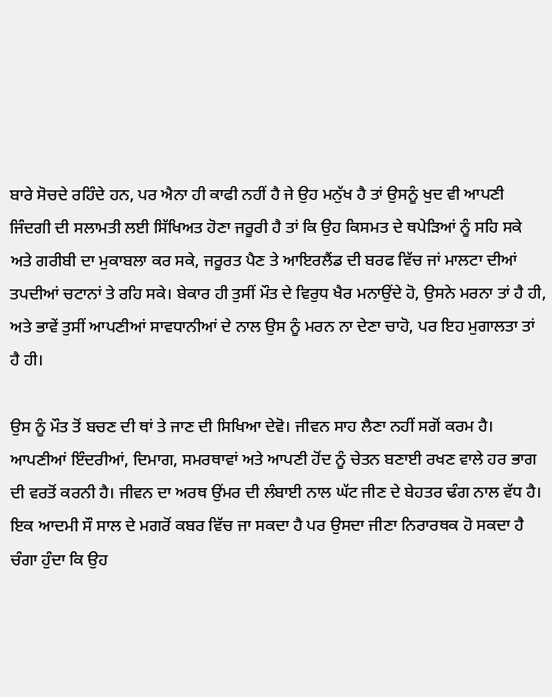ਬਾਰੇ ਸੋਚਦੇ ਰਹਿੰਦੇ ਹਨ, ਪਰ ਐਨਾ ਹੀ ਕਾਫੀ ਨਹੀਂ ਹੈ ਜੇ ਉਹ ਮਨੁੱਖ ਹੈ ਤਾਂ ਉਸਨੂੰ ਖੁਦ ਵੀ ਆਪਣੀ ਜਿੰਦਗੀ ਦੀ ਸਲਾਮਤੀ ਲਈ ਸਿੱਖਿਅਤ ਹੋਣਾ ਜਰੂਰੀ ਹੈ ਤਾਂ ਕਿ ਉਹ ਕਿਸਮਤ ਦੇ ਥਪੇੜਿਆਂ ਨੂੰ ਸਹਿ ਸਕੇ ਅਤੇ ਗਰੀਬੀ ਦਾ ਮੁਕਾਬਲਾ ਕਰ ਸਕੇ, ਜਰੂਰਤ ਪੈਣ ਤੇ ਆਇਰਲੈਂਡ ਦੀ ਬਰਫ ਵਿੱਚ ਜਾਂ ਮਾਲਟਾ ਦੀਆਂ ਤਪਦੀਆਂ ਚਟਾਨਾਂ ਤੇ ਰਹਿ ਸਕੇ। ਬੇਕਾਰ ਹੀ ਤੁਸੀਂ ਮੌਤ ਦੇ ਵਿਰੁਧ ਖੈਰ ਮਨਾਉਂਦੇ ਹੋ, ਉਸਨੇ ਮਰਨਾ ਤਾਂ ਹੈ ਹੀ, ਅਤੇ ਭਾਵੇਂ ਤੁਸੀਂ ਆਪਣੀਆਂ ਸਾਵਧਾਨੀਆਂ ਦੇ ਨਾਲ ਉਸ ਨੂੰ ਮਰਨ ਨਾ ਦੇਣਾ ਚਾਹੋ, ਪਰ ਇਹ ਮੁਗਾਲਤਾ ਤਾਂ ਹੈ ਹੀ।

ਉਸ ਨੂੰ ਮੌਤ ਤੋਂ ਬਚਣ ਦੀ ਥਾਂ ਤੇ ਜਾਣ ਦੀ ਸਿਖਿਆ ਦੇਵੋ। ਜੀਵਨ ਸਾਹ ਲੈਣਾ ਨਹੀਂ ਸਗੋਂ ਕਰਮ ਹੈ। ਆਪਣੀਆਂ ਇੰਦਰੀਆਂ, ਦਿਮਾਗ, ਸਮਰਥਾਵਾਂ ਅਤੇ ਆਪਣੀ ਹੋਂਦ ਨੂੰ ਚੇਤਨ ਬਣਾਈ ਰਖਣ ਵਾਲੇ ਹਰ ਭਾਗ ਦੀ ਵਰਤੋਂ ਕਰਨੀ ਹੈ। ਜੀਵਨ ਦਾ ਅਰਥ ਉਂਮਰ ਦੀ ਲੰਬਾਈ ਨਾਲ ਘੱਟ ਜੀਣ ਦੇ ਬੇਹਤਰ ਢੰਗ ਨਾਲ ਵੱਧ ਹੈ। ਇਕ ਆਦਮੀ ਸੌ ਸਾਲ ਦੇ ਮਗਰੋਂ ਕਬਰ ਵਿੱਚ ਜਾ ਸਕਦਾ ਹੈ ਪਰ ਉਸਦਾ ਜੀਣਾ ਨਿਰਾਰਥਕ ਹੋ ਸਕਦਾ ਹੈ ਚੰਗਾ ਹੁੰਦਾ ਕਿ ਉਹ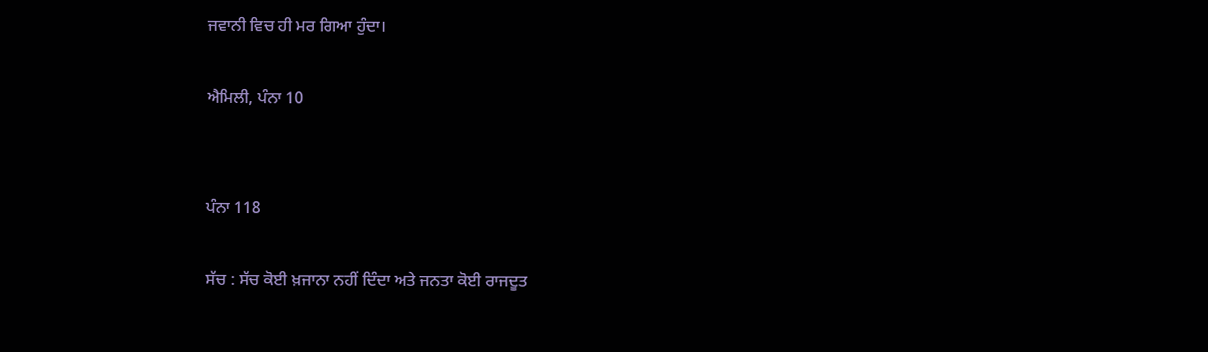ਜਵਾਨੀ ਵਿਚ ਹੀ ਮਰ ਗਿਆ ਹੁੰਦਾ।

ਐਮਿਲੀ, ਪੰਨਾ 10


ਪੰਨਾ 118

ਸੱਚ : ਸੱਚ ਕੋਈ ਖ਼ਜਾਨਾ ਨਹੀਂ ਦਿੰਦਾ ਅਤੇ ਜਨਤਾ ਕੋਈ ਰਾਜਦੂਤ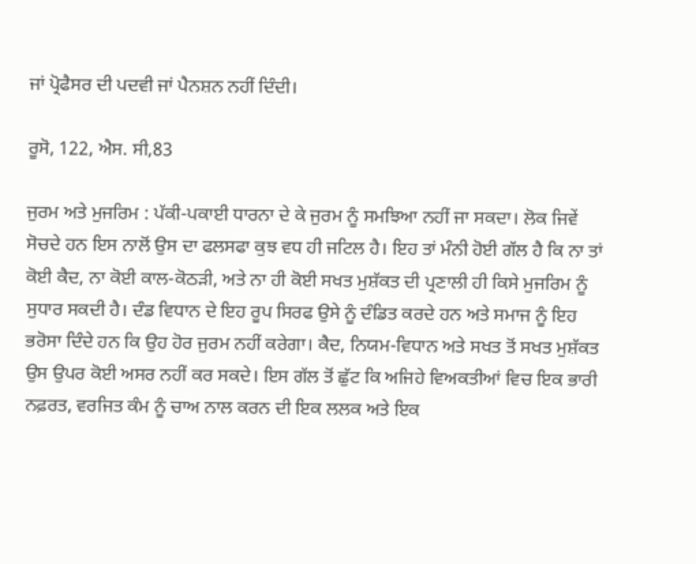ਜਾਂ ਪ੍ਰੋਫੈਸਰ ਦੀ ਪਦਵੀ ਜਾਂ ਪੈਨਸ਼ਨ ਨਹੀਂ ਦਿੰਦੀ।

ਰੂਸੋ, 122, ਐਸ. ਸੀ,83

ਜੁਰਮ ਅਤੇ ਮੁਜਰਿਮ : ਪੱਕੀ-ਪਕਾਈ ਧਾਰਨਾ ਦੇ ਕੇ ਜੁਰਮ ਨੂੰ ਸਮਝਿਆ ਨਹੀਂ ਜਾ ਸਕਦਾ। ਲੋਕ ਜਿਵੇਂ ਸੋਚਦੇ ਹਨ ਇਸ ਨਾਲੋਂ ਉਸ ਦਾ ਫਲਸਫਾ ਕੁਝ ਵਧ ਹੀ ਜਟਿਲ ਹੈ। ਇਹ ਤਾਂ ਮੰਨੀ ਹੋਈ ਗੱਲ ਹੈ ਕਿ ਨਾ ਤਾਂ ਕੋਈ ਕੈਦ, ਨਾ ਕੋਈ ਕਾਲ-ਕੋਠੜੀ, ਅਤੇ ਨਾ ਹੀ ਕੋਈ ਸਖਤ ਮੁਸ਼ੱਕਤ ਦੀ ਪ੍ਰਣਾਲੀ ਹੀ ਕਿਸੇ ਮੁਜਰਿਮ ਨੂੰ ਸੁਧਾਰ ਸਕਦੀ ਹੈ। ਦੰਡ ਵਿਧਾਨ ਦੇ ਇਹ ਰੂਪ ਸਿਰਫ ਉਸੇ ਨੂੰ ਦੰਡਿਤ ਕਰਦੇ ਹਨ ਅਤੇ ਸਮਾਜ ਨੂੰ ਇਹ ਭਰੋਸਾ ਦਿੰਦੇ ਹਨ ਕਿ ਉਹ ਹੋਰ ਜੁਰਮ ਨਹੀਂ ਕਰੇਗਾ। ਕੈਦ, ਨਿਯਮ-ਵਿਧਾਨ ਅਤੇ ਸਖਤ ਤੋਂ ਸਖਤ ਮੁਸ਼ੱਕਤ ਉਸ ਉਪਰ ਕੋਈ ਅਸਰ ਨਹੀਂ ਕਰ ਸਕਦੇ। ਇਸ ਗੱਲ ਤੋਂ ਛੁੱਟ ਕਿ ਅਜਿਹੇ ਵਿਅਕਤੀਆਂ ਵਿਚ ਇਕ ਭਾਰੀ ਨਫ਼ਰਤ, ਵਰਜਿਤ ਕੰਮ ਨੂੰ ਚਾਅ ਨਾਲ ਕਰਨ ਦੀ ਇਕ ਲਲਕ ਅਤੇ ਇਕ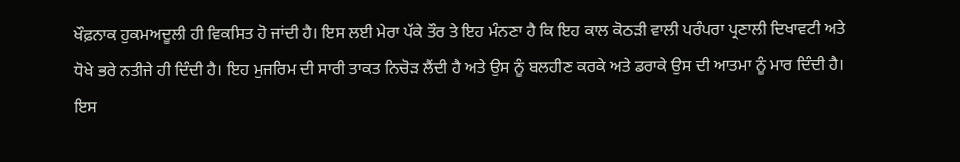ਖੌਫ਼ਨਾਕ ਹੁਕਮਅਦੂਲੀ ਹੀ ਵਿਕਸਿਤ ਹੋ ਜਾਂਦੀ ਹੈ। ਇਸ ਲਈ ਮੇਰਾ ਪੱਕੇ ਤੌਰ ਤੇ ਇਹ ਮੰਨਣਾ ਹੈ ਕਿ ਇਹ ਕਾਲ ਕੋਠੜੀ ਵਾਲੀ ਪਰੰਪਰਾ ਪ੍ਰਣਾਲੀ ਦਿਖਾਵਟੀ ਅਤੇ ਧੋਖੇ ਭਰੇ ਨਤੀਜੇ ਹੀ ਦਿੰਦੀ ਹੈ। ਇਹ ਮੁਜਰਿਮ ਦੀ ਸਾਰੀ ਤਾਕਤ ਨਿਚੋੜ ਲੈਂਦੀ ਹੈ ਅਤੇ ਉਸ ਨੂੰ ਬਲਹੀਣ ਕਰਕੇ ਅਤੇ ਡਰਾਕੇ ਉਸ ਦੀ ਆਤਮਾ ਨੂੰ ਮਾਰ ਦਿੰਦੀ ਹੈ। ਇਸ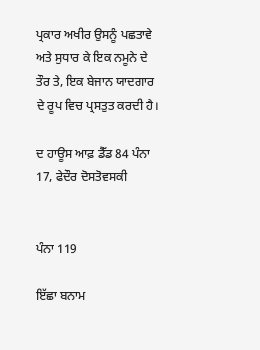ਪ੍ਰਕਾਰ ਅਖੀਰ ਉਸਨੂੰ ਪਛਤਾਵੇ ਅਤੇ ਸੁਧਾਰ ਕੇ ਇਕ ਨਮੂਨੇ ਦੇ ਤੌਰ ਤੇ, ਇਕ ਬੇਜਾਨ ਯਾਦਗਾਰ ਦੇ ਰੂਪ ਵਿਚ ਪ੍ਰਸਤੁਤ ਕਰਦੀ ਹੈ।

ਦ ਹਾਊਸ ਆਫ਼ ਡੈੱਡ 84 ਪੰਨਾ 17, ਫੇਦੌਰ ਦੋਸਤੋਵਸਕੀ


ਪੰਨਾ 119

ਇੱਛਾ ਬਨਾਮ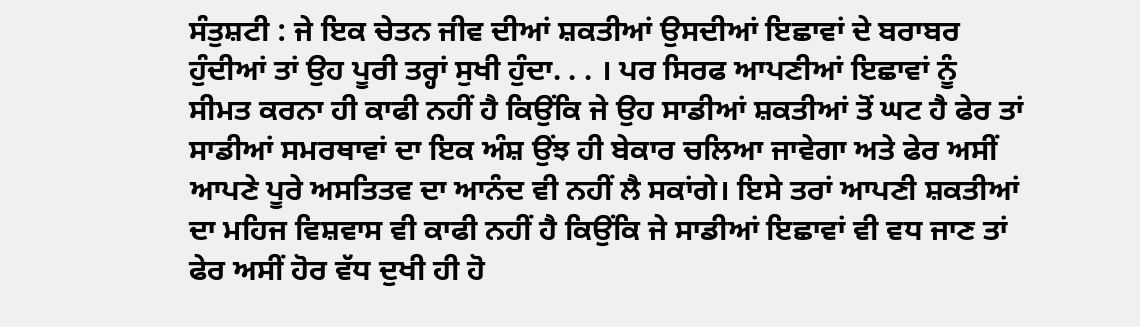ਸੰਤੁਸ਼ਟੀ : ਜੇ ਇਕ ਚੇਤਨ ਜੀਵ ਦੀਆਂ ਸ਼ਕਤੀਆਂ ਉਸਦੀਆਂ ਇਛਾਵਾਂ ਦੇ ਬਰਾਬਰ ਹੁੰਦੀਆਂ ਤਾਂ ਉਹ ਪੂਰੀ ਤਰ੍ਹਾਂ ਸੁਖੀ ਹੁੰਦਾ. . . । ਪਰ ਸਿਰਫ ਆਪਣੀਆਂ ਇਛਾਵਾਂ ਨੂੰ ਸੀਮਤ ਕਰਨਾ ਹੀ ਕਾਫੀ ਨਹੀਂ ਹੈ ਕਿਉਂਕਿ ਜੇ ਉਹ ਸਾਡੀਆਂ ਸ਼ਕਤੀਆਂ ਤੋਂ ਘਟ ਹੈ ਫੇਰ ਤਾਂ ਸਾਡੀਆਂ ਸਮਰਥਾਵਾਂ ਦਾ ਇਕ ਅੰਸ਼ ਉਂਝ ਹੀ ਬੇਕਾਰ ਚਲਿਆ ਜਾਵੇਗਾ ਅਤੇ ਫੇਰ ਅਸੀਂ ਆਪਣੇ ਪੂਰੇ ਅਸਤਿਤਵ ਦਾ ਆਨੰਦ ਵੀ ਨਹੀਂ ਲੈ ਸਕਾਂਗੇ। ਇਸੇ ਤਰਾਂ ਆਪਣੀ ਸ਼ਕਤੀਆਂ ਦਾ ਮਹਿਜ ਵਿਸ਼ਵਾਸ ਵੀ ਕਾਫੀ ਨਹੀਂ ਹੈ ਕਿਉਂਕਿ ਜੇ ਸਾਡੀਆਂ ਇਛਾਵਾਂ ਵੀ ਵਧ ਜਾਣ ਤਾਂ ਫੇਰ ਅਸੀਂ ਹੋਰ ਵੱਧ ਦੁਖੀ ਹੀ ਹੋ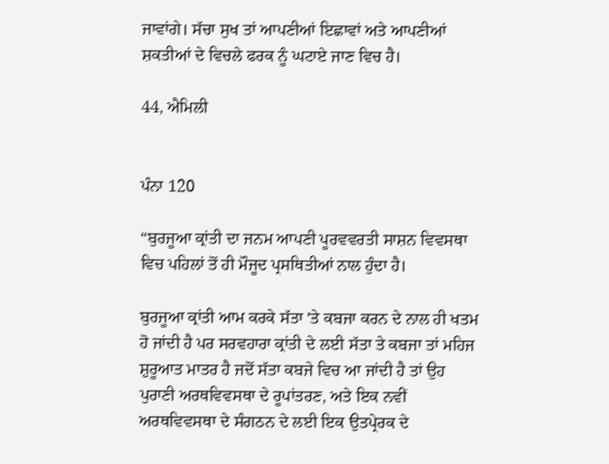ਜਾਵਾਂਗੇ। ਸੱਚਾ ਸੁਖ ਤਾਂ ਆਪਣੀਆਂ ਇਛਾਵਾਂ ਅਤੇ ਆਪਣੀਆਂ ਸ਼ਕਤੀਆਂ ਦੇ ਵਿਚਲੇ ਫਰਕ ਨੂੰ ਘਟਾਏ ਜਾਣ ਵਿਚ ਹੈ।

44, ਐਮਿਲੀ


ਪੰਨਾ 120

“ਬੁਰਜੂਆ ਕ੍ਰਾਂਤੀ ਦਾ ਜਨਮ ਆਪਣੀ ਪੂਰਵਵਰਤੀ ਸਾਸ਼ਨ ਵਿਵਸਥਾ ਵਿਚ ਪਹਿਲਾਂ ਤੋਂ ਹੀ ਮੌਜੂਦ ਪ੍ਰਸਥਿਤੀਆਂ ਨਾਲ ਹੁੰਦਾ ਹੈ।

ਬੁਰਜੂਆ ਕ੍ਰਾਂਤੀ ਆਮ ਕਰਕੇ ਸੱਤਾ 'ਤੇ ਕਬਜਾ ਕਰਨ ਦੇ ਨਾਲ ਹੀ ਖਤਮ ਹੋ ਜਾਂਦੀ ਹੈ ਪਰ ਸਰਵਹਾਰਾ ਕ੍ਰਾਂਤੀ ਦੇ ਲਈ ਸੱਤਾ ਤੇ ਕਬਜਾ ਤਾਂ ਮਹਿਜ ਸ਼ੁਰੂਆਤ ਮਾਤਰ ਹੈ ਜਦੋਂ ਸੱਤਾ ਕਬਜੇ ਵਿਚ ਆ ਜਾਂਦੀ ਹੈ ਤਾਂ ਉਹ ਪੁਰਾਣੀ ਅਰਥਵਿਵਸਥਾ ਦੇ ਰੂਪਾਂਤਰਣ, ਅਤੇ ਇਕ ਨਵੀਂ ਅਰਥਵਿਵਸਥਾ ਦੇ ਸੰਗਠਨ ਦੇ ਲਈ ਇਕ ਉਤਪ੍ਰੇਰਕ ਦੇ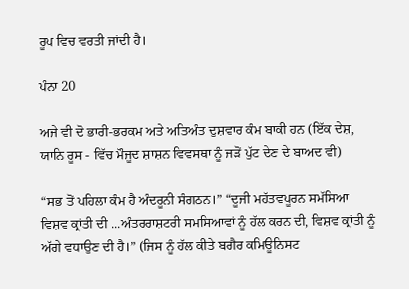ਰੂਪ ਵਿਚ ਵਰਤੀ ਜਾਂਦੀ ਹੈ।

ਪੰਨਾ 20

ਅਜੇ ਵੀ ਦੋ ਭਾਰੀ-ਭਰਕਮ ਅਤੇ ਅਤਿਅੰਤ ਦੁਸ਼ਵਾਰ ਕੰਮ ਬਾਕੀ ਹਨ (ਇੱਕ ਦੇਸ਼, ਯਾਨਿ ਰੂਸ - ਵਿੱਚ ਮੌਜੂਦ ਸ਼ਾਸ਼ਨ ਵਿਵਸਥਾ ਨੂੰ ਜੜੋਂ ਪੁੱਟ ਦੇਣ ਦੇ ਬਾਅਦ ਵੀ)

“ਸਭ ਤੋਂ ਪਹਿਲਾ ਕੰਮ ਹੈ ਅੰਦਰੂਨੀ ਸੰਗਠਨ।” “ਦੂਜੀ ਮਹੱਤਵਪੂਰਨ ਸਮੱਸਿਆ ਵਿਸ਼ਵ ਕ੍ਰਾਂਤੀ ਦੀ ...ਅੰਤਰਰਾਸ਼ਟਰੀ ਸਮਸਿਆਵਾਂ ਨੂੰ ਹੱਲ ਕਰਨ ਦੀ, ਵਿਸ਼ਵ ਕ੍ਰਾਂਤੀ ਨੂੰ ਅੱਗੇ ਵਧਾਉਣ ਦੀ ਹੈ।” (ਜਿਸ ਨੂੰ ਹੱਲ ਕੀਤੇ ਬਗੈਰ ਕਮਿਊਨਿਸਟ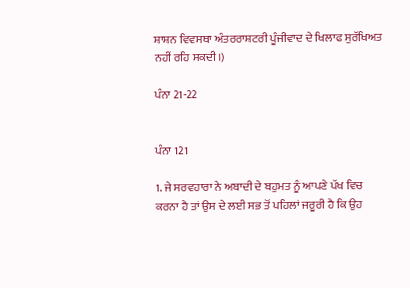ਸ਼ਾਸ਼ਨ ਵਿਵਸਥਾ ਅੰਤਰਰਾਸ਼ਟਰੀ ਪੂੰਜੀਵਾਦ ਦੇ ਖਿਲਾਫ ਸੁਰੱਖਿਅਤ ਨਹੀਂ ਰਹਿ ਸਕਦੀ।)

ਪੰਨਾ 21-22


ਪੰਨਾ 121

1. ਜੇ ਸਰਵਹਾਰਾ ਨੇ ਅਬਾਦੀ ਦੇ ਬਹੁਮਤ ਨੂੰ ਆਪਣੇ ਪੱਖ ਵਿਚ ਕਰਨਾ ਹੈ ਤਾਂ ਉਸ ਦੇ ਲਈ ਸਭ ਤੋਂ ਪਹਿਲਾਂ ਜਰੂਰੀ ਹੈ ਕਿ ਉਹ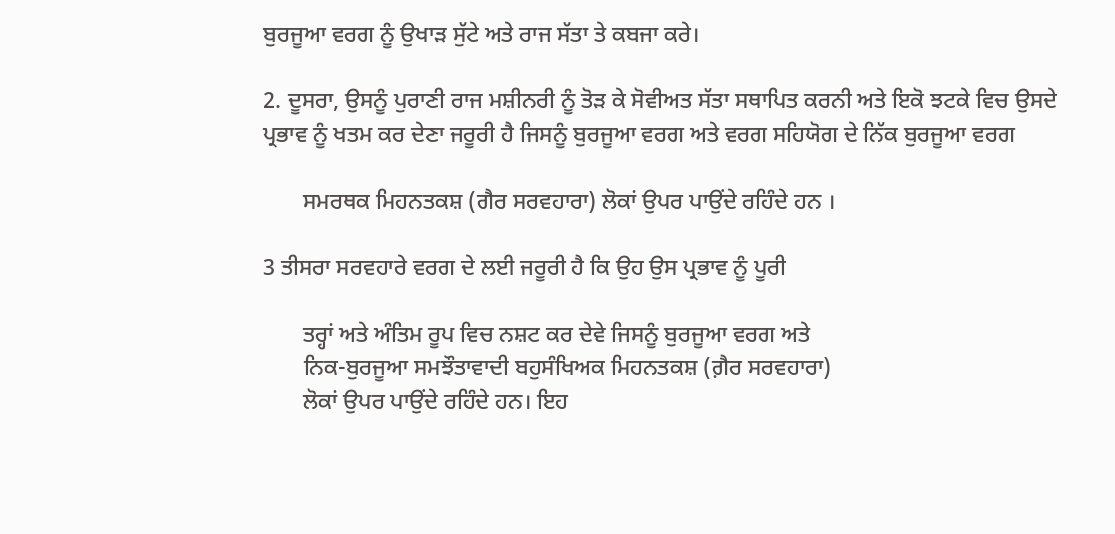ਬੁਰਜੂਆ ਵਰਗ ਨੂੰ ਉਖਾੜ ਸੁੱਟੇ ਅਤੇ ਰਾਜ ਸੱਤਾ ਤੇ ਕਬਜਾ ਕਰੇ।

2. ਦੂਸਰਾ, ਉਸਨੂੰ ਪੁਰਾਣੀ ਰਾਜ ਮਸ਼ੀਨਰੀ ਨੂੰ ਤੋੜ ਕੇ ਸੋਵੀਅਤ ਸੱਤਾ ਸਥਾਪਿਤ ਕਰਨੀ ਅਤੇ ਇਕੋ ਝਟਕੇ ਵਿਚ ਉਸਦੇ ਪ੍ਰਭਾਵ ਨੂੰ ਖਤਮ ਕਰ ਦੇਣਾ ਜਰੂਰੀ ਹੈ ਜਿਸਨੂੰ ਬੁਰਜੂਆ ਵਰਗ ਅਤੇ ਵਰਗ ਸਹਿਯੋਗ ਦੇ ਨਿੱਕ ਬੁਰਜੂਆ ਵਰਗ

       ਸਮਰਥਕ ਮਿਹਨਤਕਸ਼ (ਗੈਰ ਸਰਵਹਾਰਾ) ਲੋਕਾਂ ਉਪਰ ਪਾਉਂਦੇ ਰਹਿੰਦੇ ਹਨ ।

3 ਤੀਸਰਾ ਸਰਵਹਾਰੇ ਵਰਗ ਦੇ ਲਈ ਜਰੂਰੀ ਹੈ ਕਿ ਉਹ ਉਸ ਪ੍ਰਭਾਵ ਨੂੰ ਪੂਰੀ

       ਤਰ੍ਹਾਂ ਅਤੇ ਅੰਤਿਮ ਰੂਪ ਵਿਚ ਨਸ਼ਟ ਕਰ ਦੇਵੇ ਜਿਸਨੂੰ ਬੁਰਜੂਆ ਵਰਗ ਅਤੇ
       ਨਿਕ-ਬੁਰਜੂਆ ਸਮਝੌਤਾਵਾਦੀ ਬਹੁਸੰਖਿਅਕ ਮਿਹਨਤਕਸ਼ (ਗ਼ੈਰ ਸਰਵਹਾਰਾ)
       ਲੋਕਾਂ ਉਪਰ ਪਾਉਂਦੇ ਰਹਿੰਦੇ ਹਨ। ਇਹ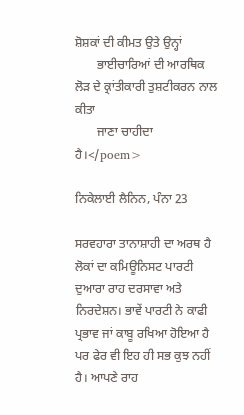ਸ਼ੋਸ਼ਕਾਂ ਦੀ ਕੀਮਤ ਉਤੇ ਉਨ੍ਹਾਂ
       ਭਾਈਚਾਰਿਆਂ ਦੀ ਆਰਥਿਕ ਲੋੜ ਦੇ ਕ੍ਰਾਂਤੀਕਾਰੀ ਤੁਸ਼ਟੀਕਰਨ ਨਾਲ ਕੀਤਾ
       ਜਾਣਾ ਚਾਹੀਦਾ ਹੈ।</poem>

ਨਿਕੇਲਾਈ ਲੈਨਿਨ, ਪੰਨਾ 23

ਸਰਵਹਾਰਾ ਤਾਨਾਸ਼ਾਹੀ ਦਾ ਅਰਥ ਹੈ ਲੋਕਾਂ ਦਾ ਕਮਿਊਨਿਸਟ ਪਾਰਟੀ ਦੁਆਰਾ ਰਾਹ ਦਰਸਾਵਾ ਅਤੇ ਨਿਰਦੇਸ਼ਨ। ਭਾਵੇਂ ਪਾਰਟੀ ਨੇ ਕਾਫੀ ਪ੍ਰਭਾਵ ਜਾਂ ਕਾਬੂ ਰਖਿਆ ਹੋਇਆ ਹੈ ਪਰ ਫੇਰ ਵੀ ਇਹ ਹੀ ਸਭ ਕੁਝ ਨਹੀਂ ਹੈ। ਆਪਣੇ ਰਾਹ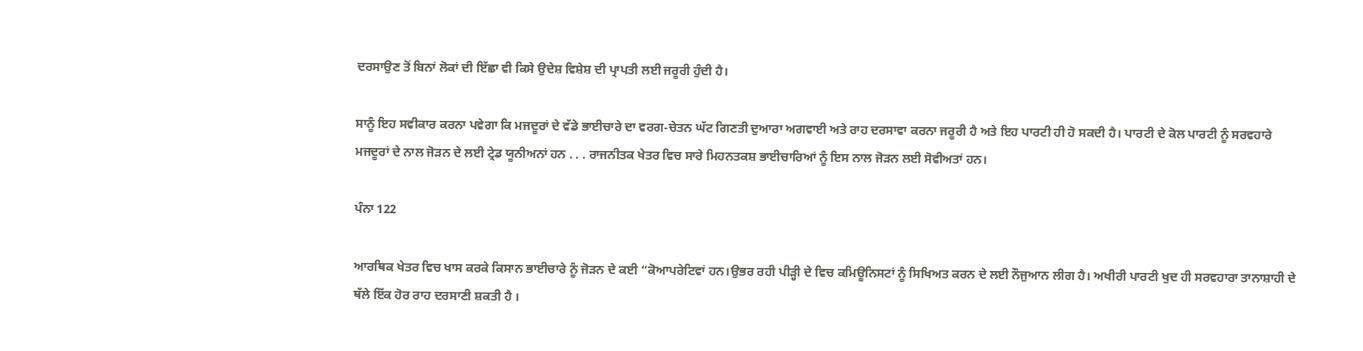ਦਰਸਾਉਣ ਤੋਂ ਬਿਨਾਂ ਲੋਕਾਂ ਦੀ ਇੱਛਾ ਵੀ ਕਿਸੇ ਉਦੇਸ਼ ਵਿਸ਼ੇਸ਼ ਦੀ ਪ੍ਰਾਪਤੀ ਲਈ ਜਰੂਰੀ ਹੁੰਦੀ ਹੈ।

ਸਾਨੂੰ ਇਹ ਸਵੀਕਾਰ ਕਰਨਾ ਪਵੇਗਾ ਕਿ ਮਜਦੂਰਾਂ ਦੇ ਵੱਡੇ ਭਾਈਚਾਰੇ ਦਾ ਵਰਗ-ਚੇਤਨ ਘੱਟ ਗਿਣਤੀ ਦੁਆਰਾ ਅਗਵਾਈ ਅਤੇ ਰਾਹ ਦਰਸਾਵਾ ਕਰਨਾ ਜਰੂਰੀ ਹੈ ਅਤੇ ਇਹ ਪਾਰਟੀ ਹੀ ਹੋ ਸਕਦੀ ਹੈ। ਪਾਰਟੀ ਦੇ ਕੋਲ ਪਾਰਟੀ ਨੂੰ ਸਰਵਹਾਰੇ ਮਜਦੂਰਾਂ ਦੇ ਨਾਲ ਜੋੜਨ ਦੇ ਲਈ ਟ੍ਰੇਡ ਯੂਨੀਅਨਾਂ ਹਨ . . . ਰਾਜਨੀਤਕ ਖੇਤਰ ਵਿਚ ਸਾਰੇ ਮਿਹਨਤਕਸ਼ ਭਾਈਚਾਰਿਆਂ ਨੂੰ ਇਸ ਨਾਲ ਜੋੜਨ ਲਈ ਸੋਵੀਅਤਾਂ ਹਨ।

ਪੰਨਾ 122

ਆਰਥਿਕ ਖੇਤਰ ਵਿਚ ਖਾਸ ਕਰਕੇ ਕਿਸਾਨ ਭਾਈਚਾਰੇ ਨੂੰ ਜੋੜਨ ਦੇ ਕਈ “ਕੋਆਪਰੇਟਿਵਾਂ ਹਨ।ਉਭਰ ਰਹੀ ਪੀੜ੍ਹੀ ਦੇ ਵਿਚ ਕਮਿਊਨਿਸਟਾਂ ਨੂੰ ਸਿਖਿਅਤ ਕਰਨ ਦੇ ਲਈ ਨੌਜੁਆਨ ਲੀਗ ਹੈ। ਅਖੀਰੀ ਪਾਰਟੀ ਖੁਦ ਹੀ ਸਰਵਹਾਰਾ ਤਾਨਾਸ਼ਾਹੀ ਦੇ ਥੱਲੇ ਇੱਕ ਹੋਰ ਰਾਹ ਦਰਸਾਣੀ ਸ਼ਕਤੀ ਹੈ ।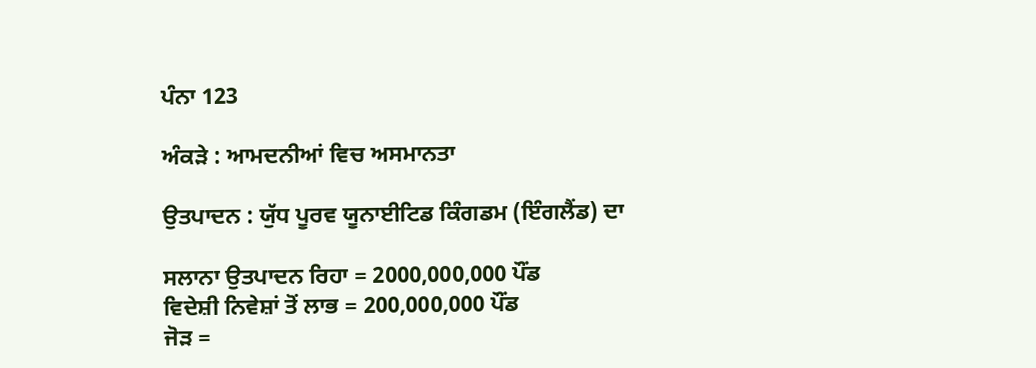ਪੰਨਾ 123

ਅੰਕੜੇ : ਆਮਦਨੀਆਂ ਵਿਚ ਅਸਮਾਨਤਾ

ਉਤਪਾਦਨ : ਯੁੱਧ ਪੂਰਵ ਯੂਨਾਈਟਿਡ ਕਿੰਗਡਮ (ਇੰਗਲੈਂਡ) ਦਾ

ਸਲਾਨਾ ਉਤਪਾਦਨ ਰਿਹਾ = 2000,000,000 ਪੌਂਡ
ਵਿਦੇਸ਼ੀ ਨਿਵੇਸ਼ਾਂ ਤੋਂ ਲਾਭ = 200,000,000 ਪੌਂਡ
ਜੋੜ =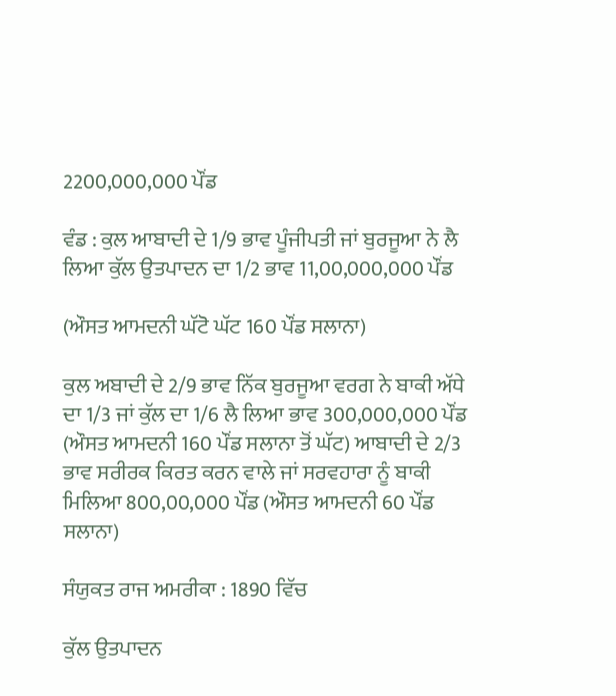2200,000,000 ਪੌਂਡ

ਵੰਡ : ਕੁਲ ਆਬਾਦੀ ਦੇ 1/9 ਭਾਵ ਪੂੰਜੀਪਤੀ ਜਾਂ ਬੁਰਜੂਆ ਨੇ ਲੈ ਲਿਆ ਕੁੱਲ ਉਤਪਾਦਨ ਦਾ 1/2 ਭਾਵ 11,00,000,000 ਪੌਂਡ

(ਔਸਤ ਆਮਦਨੀ ਘੱਟੋ ਘੱਟ 160 ਪੌਂਡ ਸਲਾਨਾ)

ਕੁਲ ਅਬਾਦੀ ਦੇ 2/9 ਭਾਵ ਨਿੱਕ ਬੁਰਜੂਆ ਵਰਗ ਨੇ ਬਾਕੀ ਅੱਧੇ ਦਾ 1/3 ਜਾਂ ਕੁੱਲ ਦਾ 1/6 ਲੈ ਲਿਆ ਭਾਵ 300,000,000 ਪੌਂਡ (ਔਸਤ ਆਮਦਨੀ 160 ਪੌਂਡ ਸਲਾਨਾ ਤੋਂ ਘੱਟ) ਆਬਾਦੀ ਦੇ 2/3 ਭਾਵ ਸਰੀਰਕ ਕਿਰਤ ਕਰਨ ਵਾਲੇ ਜਾਂ ਸਰਵਹਾਰਾ ਨੂੰ ਬਾਕੀ ਮਿਲਿਆ 800,00,000 ਪੌਂਡ (ਔਸਤ ਆਮਦਨੀ 60 ਪੌਂਡ ਸਲਾਨਾ)

ਸੰਯੁਕਤ ਰਾਜ ਅਮਰੀਕਾ : 1890 ਵਿੱਚ

ਕੁੱਲ ਉਤਪਾਦਨ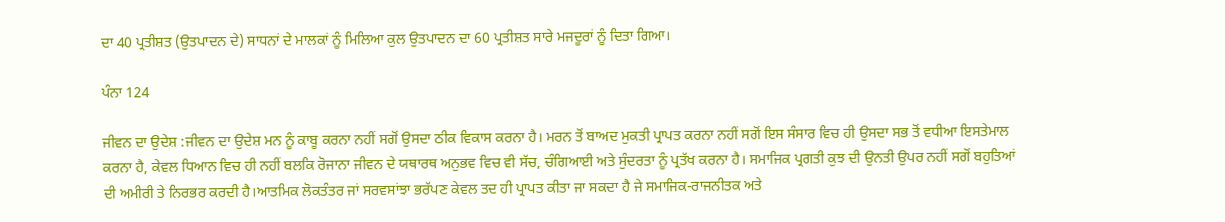ਦਾ 40 ਪ੍ਰਤੀਸ਼ਤ (ਉਤਪਾਦਨ ਦੇ) ਸਾਧਨਾਂ ਦੇ ਮਾਲਕਾਂ ਨੂੰ ਮਿਲਿਆ ਕੁਲ ਉਤਪਾਦਨ ਦਾ 60 ਪ੍ਰਤੀਸ਼ਤ ਸਾਰੇ ਮਜਦੂਰਾਂ ਨੂੰ ਦਿਤਾ ਗਿਆ।

ਪੰਨਾ 124

ਜੀਵਨ ਦਾ ਉਦੇਸ਼ :ਜੀਵਨ ਦਾ ਉਦੇਸ਼ ਮਨ ਨੂੰ ਕਾਬੂ ਕਰਨਾ ਨਹੀਂ ਸਗੋਂ ਉਸਦਾ ਠੀਕ ਵਿਕਾਸ ਕਰਨਾ ਹੈ। ਮਰਨ ਤੋਂ ਬਾਅਦ ਮੁਕਤੀ ਪ੍ਰਾਪਤ ਕਰਨਾ ਨਹੀਂ ਸਗੋਂ ਇਸ ਸੰਸਾਰ ਵਿਚ ਹੀ ਉਸਦਾ ਸਭ ਤੋਂ ਵਧੀਆ ਇਸਤੇਮਾਲ ਕਰਨਾ ਹੈ, ਕੇਵਲ ਧਿਆਨ ਵਿਚ ਹੀ ਨਹੀਂ ਬਲਕਿ ਰੋਜਾਨਾ ਜੀਵਨ ਦੇ ਯਥਾਰਥ ਅਨੁਭਵ ਵਿਚ ਵੀ ਸੱਚ, ਚੰਗਿਆਈ ਅਤੇ ਸੁੰਦਰਤਾ ਨੂੰ ਪ੍ਰਤੱਖ ਕਰਨਾ ਹੈ। ਸਮਾਜਿਕ ਪ੍ਰਗਤੀ ਕੁਝ ਦੀ ਉਨਤੀ ਉਪਰ ਨਹੀਂ ਸਗੋਂ ਬਹੁਤਿਆਂ ਦੀ ਅਮੀਰੀ ਤੇ ਨਿਰਭਰ ਕਰਦੀ ਹੈ।ਆਤਮਿਕ ਲੋਕਤੰਤਰ ਜਾਂ ਸਰਵਸਾਂਝਾ ਭਰੱਪਣ ਕੇਵਲ ਤਦ ਹੀ ਪ੍ਰਾਪਤ ਕੀਤਾ ਜਾ ਸਕਦਾ ਹੈ ਜੇ ਸਮਾਜਿਕ-ਰਾਜਨੀਤਕ ਅਤੇ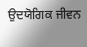ਉਦਯੋਗਿਕ ਜੀਵਨ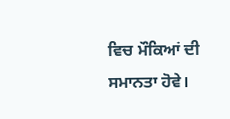ਵਿਚ ਮੌਕਿਆਂ ਦੀ ਸਮਾਨਤਾ ਹੋਵੇ।